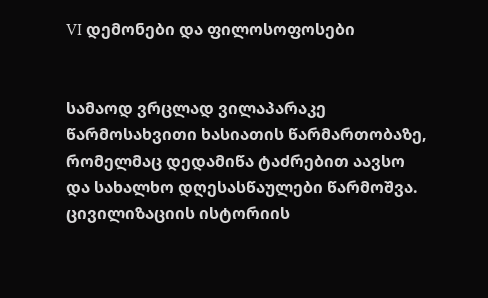VI დემონები და ფილოსოფოსები


სამაოდ ვრცლად ვილაპარაკე წარმოსახვითი ხასიათის წარმართობაზე, რომელმაც დედამიწა ტაძრებით აავსო და სახალხო დღესასწაულები წარმოშვა. ცივილიზაციის ისტორიის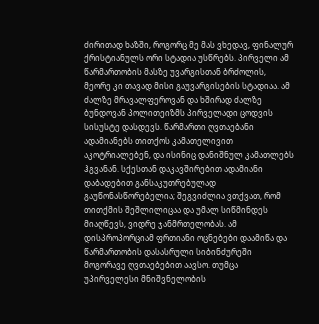ძირითად ხაზში, როგორც მე მას ვხედავ, ფინალურ ქრისტიანულს ორი სტადია უსწრებს. პირველი ამ წარმართობის მასზე უვარგისთან ბრძოლის, მეორე კი თავად მისი გაუვარგისების სტადიაა. ამ ძალზე მრავალფეროვან და ხშირად ძალზე ბუნდოვან პოლითეიზმს პირველადი ცოდვის სისუსტე დასდევს. წარმართი ღვთაებანი ადამიანებს თითქოს კამათელივით აკოტრიალებენ, და ისინიც დანიშნულ კამათლებს ჰგვანან. სქესთან დაკავშირებით ადამიანი დაბადებით განსაკუთრებულად გაუწონასწორებელია; შეგვიძლია ვთქვათ, რომ თითქმის შეშლილიცაა და უმალ სიწმინდეს მიაღწევს, ვიდრე ჯანმრთელობას. ამ დისპროპორციამ ფრთიანი ოცნებები დაამიწა და წარმართობის დასასრული სიბინძურეში მოგორავე ღვთაებებით აავსო. თუმცა უპირველესი მნიშვნელობის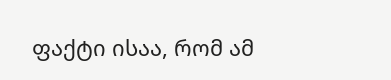ფაქტი ისაა, რომ ამ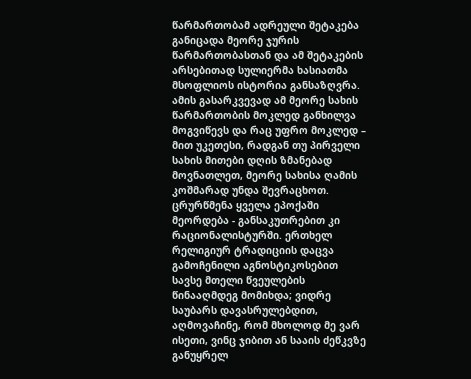წარმართობამ ადრეული შეტაკება განიცადა მეორე ჯურის წარმართობასთან და ამ შეტაკების არსებითად სულიერმა ხასიათმა მსოფლიოს ისტორია განსაზღვრა. ამის გასარკვევად ამ მეორე სახის წარმართობის მოკლედ განხილვა მოგვიწევს და რაც უფრო მოკლედ – მით უკეთესი, რადგან თუ პირველი სახის მითები დღის ზმანებად მოვნათლეთ, მეორე სახისა ღამის კოშმარად უნდა შევრაცხოთ.
ცრურწმენა ყველა ეპოქაში მეორდება - განსაკუთრებით კი რაციონალისტურში. ერთხელ რელიგიურ ტრადიციის დაცვა გამოჩენილი აგნოსტიკოსებით სავსე მთელი წვეულების წინააღმდეგ მომიხდა; ვიდრე საუბარს დავასრულებდით, აღმოვაჩინე, რომ მხოლოდ მე ვარ ისეთი, ვინც ჯიბით ან სააის ძეწკვზე განუყრელ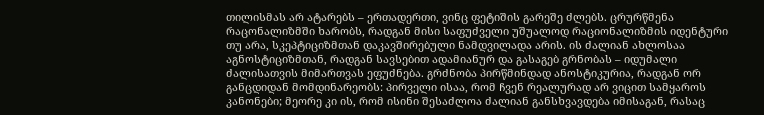თილისმას არ ატარებს – ერთადერთი, ვინც ფეტიშის გარეშე ძლებს. ცრურწმენა რაცონალიზმში ხარობს, რადგან მისი საფუძველი უშუალოდ რაციონალიზმის იდენტური თუ არა, სკეპტიციზმთან დაკავშირებული ნამდვილადა არის. ის ძალიან ახლოსაა აგნოსტიციზმთან, რადგან სავსებით ადამიანურ და გასაგებ გრნობას – იდუმალი ძალისათვის მიმართვას ეფუძნება. გრძნობა პირწმინდად ანოსტიკურია, რადგან ორ განცდიდან მომდინარეობს: პირველი ისაა, რომ ჩვენ რეალურად არ ვიცით სამყაროს კანონები; მეორე კი ის, რომ ისინი შესაძლოა ძალიან განსხვავდება იმისაგან, რასაც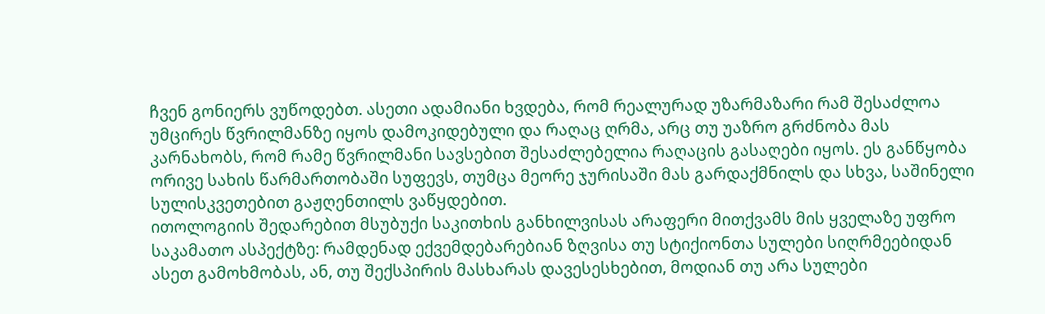ჩვენ გონიერს ვუწოდებთ. ასეთი ადამიანი ხვდება, რომ რეალურად უზარმაზარი რამ შესაძლოა უმცირეს წვრილმანზე იყოს დამოკიდებული და რაღაც ღრმა, არც თუ უაზრო გრძნობა მას კარნახობს, რომ რამე წვრილმანი სავსებით შესაძლებელია რაღაცის გასაღები იყოს. ეს განწყობა ორივე სახის წარმართობაში სუფევს, თუმცა მეორე ჯურისაში მას გარდაქმნილს და სხვა, საშინელი სულისკვეთებით გაჟღენთილს ვაწყდებით.
ითოლოგიის შედარებით მსუბუქი საკითხის განხილვისას არაფერი მითქვამს მის ყველაზე უფრო საკამათო ასპექტზე: რამდენად ექვემდებარებიან ზღვისა თუ სტიქიონთა სულები სიღრმეებიდან ასეთ გამოხმობას, ან, თუ შექსპირის მასხარას დავესესხებით, მოდიან თუ არა სულები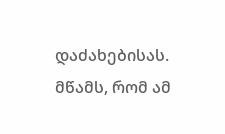დაძახებისას. მწამს, რომ ამ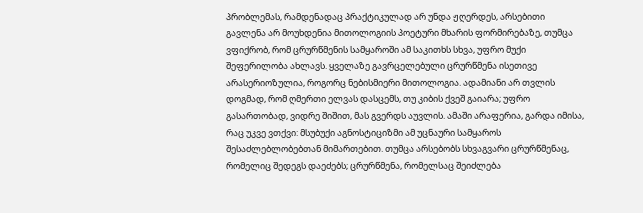პრობლემას, რამდენადაც პრაქტიკულად არ უნდა ჟღერდეს, არსებითი გავლენა არ მოუხდენია მითოლოგიის პოეტური მხარის ფორმირებაზე, თუმცა ვფიქრობ, რომ ცრურწმენის სამყაროში ამ საკითხს სხვა, უფრო მუქი შეფერილობა ახლავს. ყველაზე გავრცელებული ცრურწმენა ისეთივე არასერიოზულია, როგორც ნებისმიერი მითოლოგია. ადამიანი არ თვლის დოგმად, რომ ღმერთი ელვას დასცემს, თუ კიბის ქვეშ გაიარა; უფრო გასართობად, ვიდრე შიშით, მას გვერდს აუვლის. ამაში არაფერია, გარდა იმისა, რაც უკვე ვთქვი: მსუბუქი აგნოსტიციზმი ამ უცნაური სამყაროს შესაძლებლობებთან მიმართებით. თუმცა არსებობს სხვაგვარი ცრურწმენაც, რომელიც შედეგს დაეძებს; ცრურწმენა, რომელსაც შეიძლება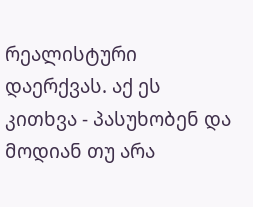რეალისტური დაერქვას. აქ ეს კითხვა - პასუხობენ და მოდიან თუ არა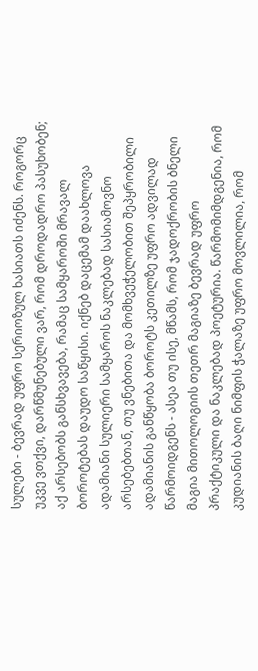სულები - ბევრად უფრო სერიოზულ ხასიათს იძენს. როგორც უკვე ვთქვი, დარწმუნებული ვარ, რომ დროდადრო პასუხობენ; აქ არსებობს განსხვავება, რამაც სამყაროში მრავალ ბოროტებას დაუდო საწყისი. იქნებ დაცემამ დაახლოვა ადამიანი სულიერი სამყაროს ნაკლებად სასიამოვნო არსებებთან, თუ ვნებითა და მომხვეჭელობით შეპყრობილი ადამიანის განწყობა ბოროტს კეთილზე უფრო ადვილად წარმოიდგენს - ასეა თუ ისე, მწამს, რომ ჯადოქრობის ბნელი მაგია მითოლოგიის თეთრ მაგიაზე ბევრად უფრო პრაქტიკული და ნაკლებად პოეტურია. წარმომიმდგენია, რომ კუდიანის ბაღი ნიმფის ჭალაზე უფრო მოვლილია, რომ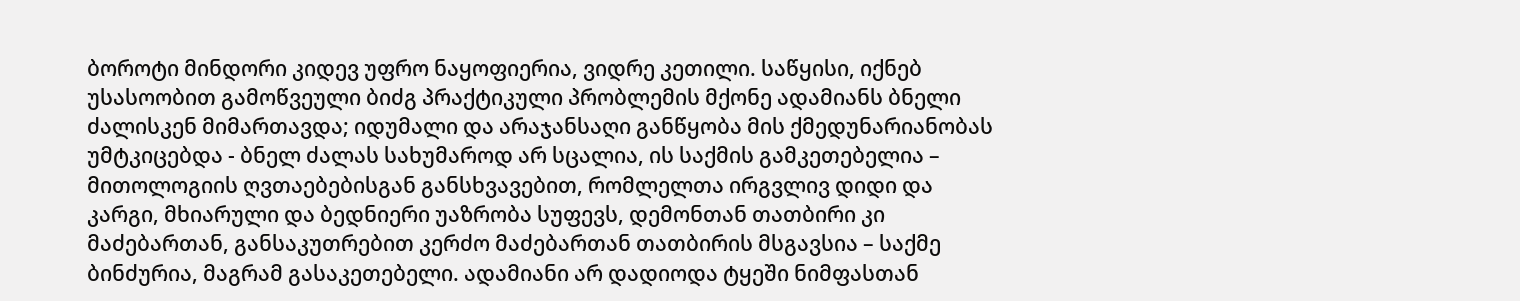ბოროტი მინდორი კიდევ უფრო ნაყოფიერია, ვიდრე კეთილი. საწყისი, იქნებ უსასოობით გამოწვეული ბიძგ პრაქტიკული პრობლემის მქონე ადამიანს ბნელი ძალისკენ მიმართავდა; იდუმალი და არაჯანსაღი განწყობა მის ქმედუნარიანობას უმტკიცებდა - ბნელ ძალას სახუმაროდ არ სცალია, ის საქმის გამკეთებელია – მითოლოგიის ღვთაებებისგან განსხვავებით, რომლელთა ირგვლივ დიდი და კარგი, მხიარული და ბედნიერი უაზრობა სუფევს, დემონთან თათბირი კი მაძებართან, განსაკუთრებით კერძო მაძებართან თათბირის მსგავსია – საქმე ბინძურია, მაგრამ გასაკეთებელი. ადამიანი არ დადიოდა ტყეში ნიმფასთან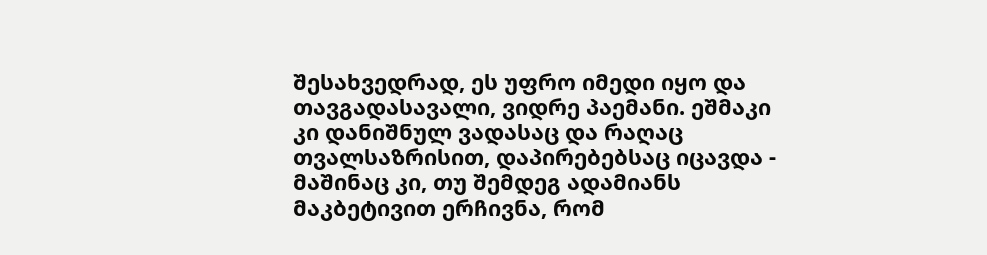შესახვედრად, ეს უფრო იმედი იყო და თავგადასავალი, ვიდრე პაემანი. ეშმაკი კი დანიშნულ ვადასაც და რაღაც თვალსაზრისით, დაპირებებსაც იცავდა - მაშინაც კი, თუ შემდეგ ადამიანს მაკბეტივით ერჩივნა, რომ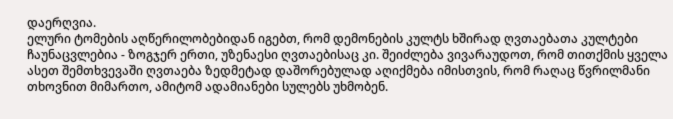დაერღვია.
ელური ტომების აღწერილობებიდან იგებთ, რომ დემონების კულტს ხშირად ღვთაებათა კულტები ჩაუნაცვლებია - ზოგჯერ ერთი, უზენაესი ღვთაებისაც კი. შეიძლება ვივარაუდოთ, რომ თითქმის ყველა ასეთ შემთხვევაში ღვთაება ზედმეტად დაშორებულად აღიქმება იმისთვის, რომ რაღაც წვრილმანი თხოვნით მიმართო, ამიტომ ადამიანები სულებს უხმობენ.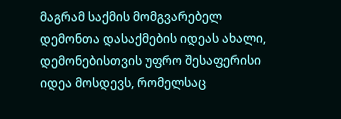მაგრამ საქმის მომგვარებელ დემონთა დასაქმების იდეას ახალი, დემონებისთვის უფრო შესაფერისი იდეა მოსდევს, რომელსაც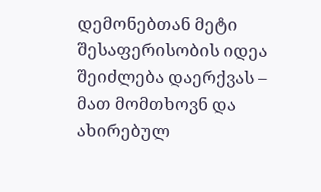დემონებთან მეტი შესაფერისობის იდეა შეიძლება დაერქვას – მათ მომთხოვნ და ახირებულ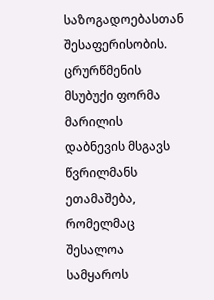საზოგადოებასთან შესაფერისობის. ცრურწმენის მსუბუქი ფორმა მარილის დაბნევის მსგავს წვრილმანს ეთამაშება, რომელმაც შესალოა სამყაროს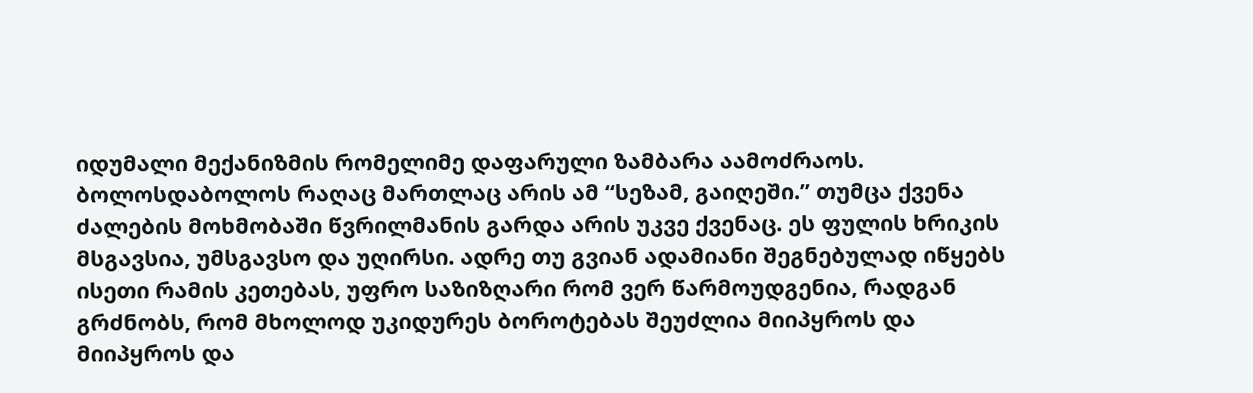იდუმალი მექანიზმის რომელიმე დაფარული ზამბარა აამოძრაოს. ბოლოსდაბოლოს რაღაც მართლაც არის ამ “სეზამ, გაიღეში.” თუმცა ქვენა ძალების მოხმობაში წვრილმანის გარდა არის უკვე ქვენაც. ეს ფულის ხრიკის მსგავსია, უმსგავსო და უღირსი. ადრე თუ გვიან ადამიანი შეგნებულად იწყებს ისეთი რამის კეთებას, უფრო საზიზღარი რომ ვერ წარმოუდგენია, რადგან გრძნობს, რომ მხოლოდ უკიდურეს ბოროტებას შეუძლია მიიპყროს და მიიპყროს და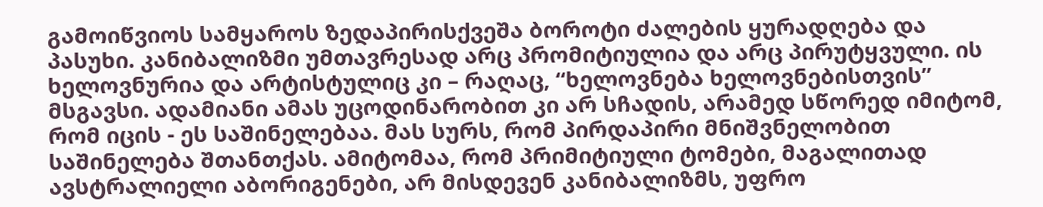გამოიწვიოს სამყაროს ზედაპირისქვეშა ბოროტი ძალების ყურადღება და პასუხი. კანიბალიზმი უმთავრესად არც პრომიტიულია და არც პირუტყვული. ის ხელოვნურია და არტისტულიც კი – რაღაც, “ხელოვნება ხელოვნებისთვის” მსგავსი. ადამიანი ამას უცოდინარობით კი არ სჩადის, არამედ სწორედ იმიტომ, რომ იცის - ეს საშინელებაა. მას სურს, რომ პირდაპირი მნიშვნელობით საშინელება შთანთქას. ამიტომაა, რომ პრიმიტიული ტომები, მაგალითად ავსტრალიელი აბორიგენები, არ მისდევენ კანიბალიზმს, უფრო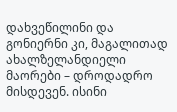დახვეწილინი და გონიერნი კი, მაგალითად ახალზელანდიელი მაორები – დროდადრო მისდევენ. ისინი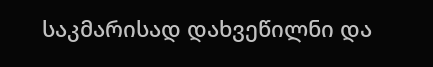საკმარისად დახვეწილნი და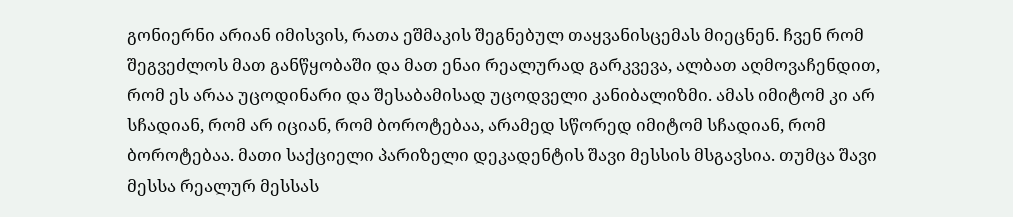გონიერნი არიან იმისვის, რათა ეშმაკის შეგნებულ თაყვანისცემას მიეცნენ. ჩვენ რომ შეგვეძლოს მათ განწყობაში და მათ ენაი რეალურად გარკვევა, ალბათ აღმოვაჩენდით, რომ ეს არაა უცოდინარი და შესაბამისად უცოდველი კანიბალიზმი. ამას იმიტომ კი არ სჩადიან, რომ არ იციან, რომ ბოროტებაა, არამედ სწორედ იმიტომ სჩადიან, რომ ბოროტებაა. მათი საქციელი პარიზელი დეკადენტის შავი მესსის მსგავსია. თუმცა შავი მესსა რეალურ მესსას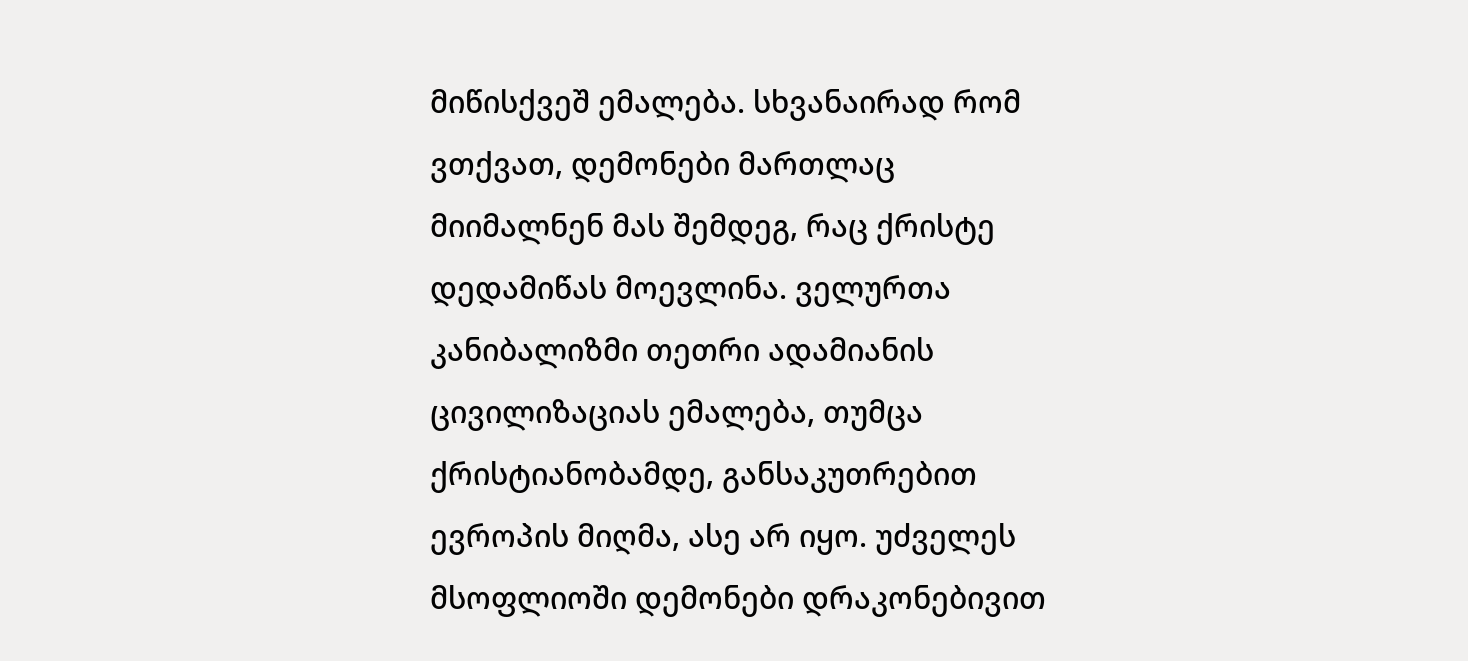მიწისქვეშ ემალება. სხვანაირად რომ ვთქვათ, დემონები მართლაც მიიმალნენ მას შემდეგ, რაც ქრისტე დედამიწას მოევლინა. ველურთა კანიბალიზმი თეთრი ადამიანის ცივილიზაციას ემალება, თუმცა ქრისტიანობამდე, განსაკუთრებით ევროპის მიღმა, ასე არ იყო. უძველეს მსოფლიოში დემონები დრაკონებივით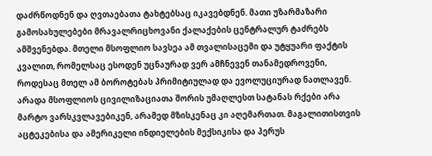დაძრწოდნენ და ღვთაებათა ტახტებსაც იკავებდნენ. მათი უზარმაზარი გამოსახულებები მრავალრიცხოვანი ქალაქების ცენტრალურ ტაძრებს ამშვენებდა. მთელი მსოფლიო სავსეა ამ თვალისაცემი და უტყუარი ფაქტის კვალით, რომელსაც ესოდენ უცნაურად ვერ ამჩნევენ თანამედროვენი, როდესაც მთელ ამ ბოროტებას პრიმიტიულად და ევოლუციურად ნათლავენ. არადა მსოფლიოს ცივილიზაციათა შორის უმაღლესთ სატანას რქები არა მარტო ვარსკვლავებიკენ, არამედ მზისკენაც კი აღემართათ. მაგალითისთვის აცტეკებისა და ამერიკელი ინდიელების მექსიკისა და პერუს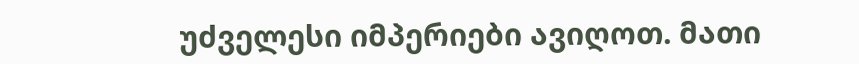უძველესი იმპერიები ავიღოთ. მათი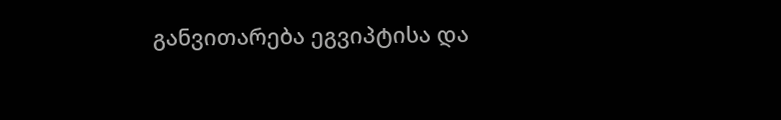განვითარება ეგვიპტისა და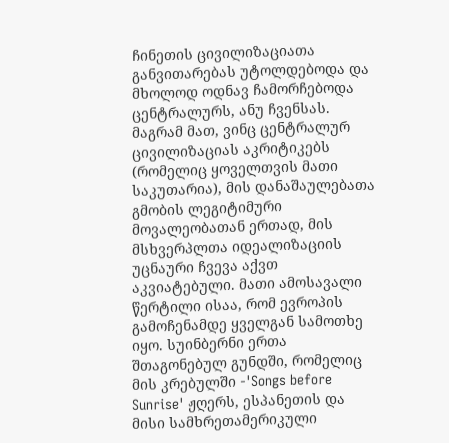ჩინეთის ცივილიზაციათა განვითარებას უტოლდებოდა და მხოლოდ ოდნავ ჩამორჩებოდა ცენტრალურს, ანუ ჩვენსას. მაგრამ მათ, ვინც ცენტრალურ ცივილიზაციას აკრიტიკებს (რომელიც ყოველთვის მათი საკუთარია), მის დანაშაულებათა გმობის ლეგიტიმური მოვალეობათან ერთად, მის მსხვერპლთა იდეალიზაციის უცნაური ჩვევა აქვთ აკვიატებული. მათი ამოსავალი წერტილი ისაა, რომ ევროპის გამოჩენამდე ყველგან სამოთხე იყო. სუინბერნი ერთა შთაგონებულ გუნდში, რომელიც მის კრებულში -'Songs before Sunrise' ჟღერს, ესპანეთის და მისი სამხრეთამერიკული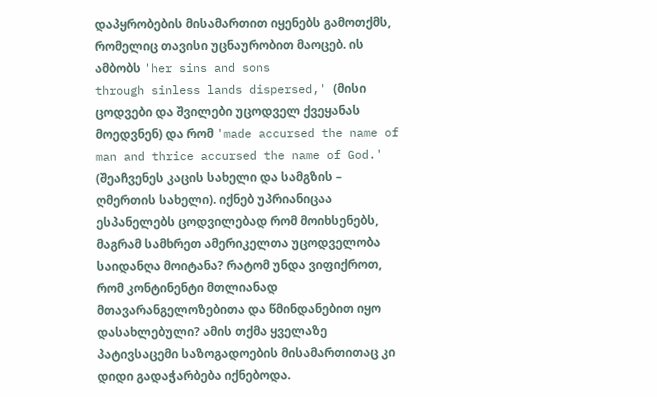დაპყრობების მისამართით იყენებს გამოთქმს, რომელიც თავისი უცნაურობით მაოცებ. ის ამბობს 'her sins and sons
through sinless lands dispersed,' (მისი ცოდვები და შვილები უცოდველ ქვეყანას მოედვნენ) და რომ 'made accursed the name of man and thrice accursed the name of God.' (შეაჩვენეს კაცის სახელი და სამგზის – ღმერთის სახელი). იქნებ უპრიანიცაა ესპანელებს ცოდვილებად რომ მოიხსენებს, მაგრამ სამხრეთ ამერიკელთა უცოდველობა საიდანღა მოიტანა? რატომ უნდა ვიფიქროთ, რომ კონტინენტი მთლიანად მთავარანგელოზებითა და წმინდანებით იყო დასახლებული? ამის თქმა ყველაზე პატივსაცემი საზოგადოების მისამართითაც კი დიდი გადაჭარბება იქნებოდა.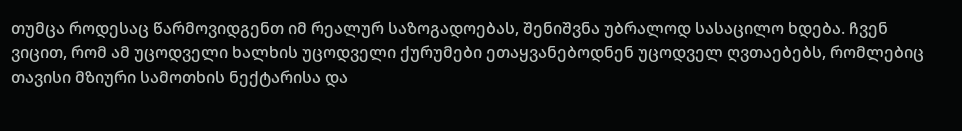თუმცა როდესაც წარმოვიდგენთ იმ რეალურ საზოგადოებას, შენიშვნა უბრალოდ სასაცილო ხდება. ჩვენ ვიცით, რომ ამ უცოდველი ხალხის უცოდველი ქურუმები ეთაყვანებოდნენ უცოდველ ღვთაებებს, რომლებიც თავისი მზიური სამოთხის ნექტარისა და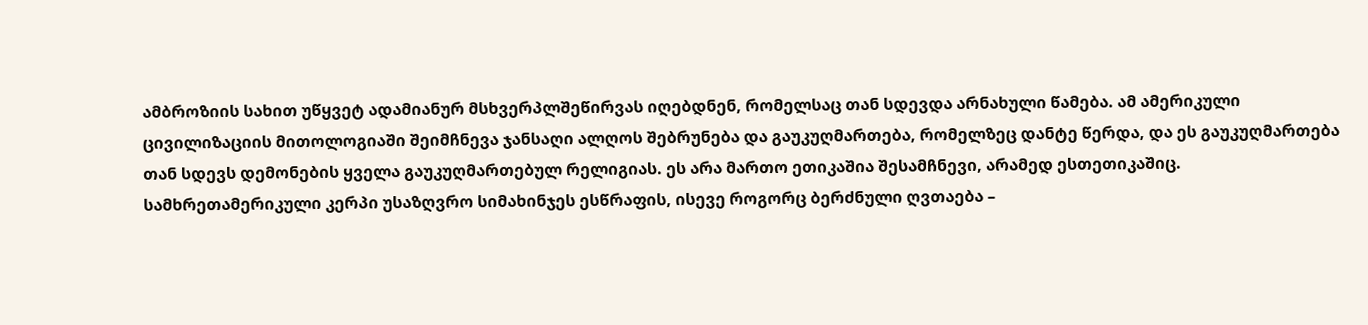ამბროზიის სახით უწყვეტ ადამიანურ მსხვერპლშეწირვას იღებდნენ, რომელსაც თან სდევდა არნახული წამება. ამ ამერიკული ცივილიზაციის მითოლოგიაში შეიმჩნევა ჯანსაღი ალღოს შებრუნება და გაუკუღმართება, რომელზეც დანტე წერდა, და ეს გაუკუღმართება თან სდევს დემონების ყველა გაუკუღმართებულ რელიგიას. ეს არა მართო ეთიკაშია შესამჩნევი, არამედ ესთეთიკაშიც. სამხრეთამერიკული კერპი უსაზღვრო სიმახინჯეს ესწრაფის, ისევე როგორც ბერძნული ღვთაება –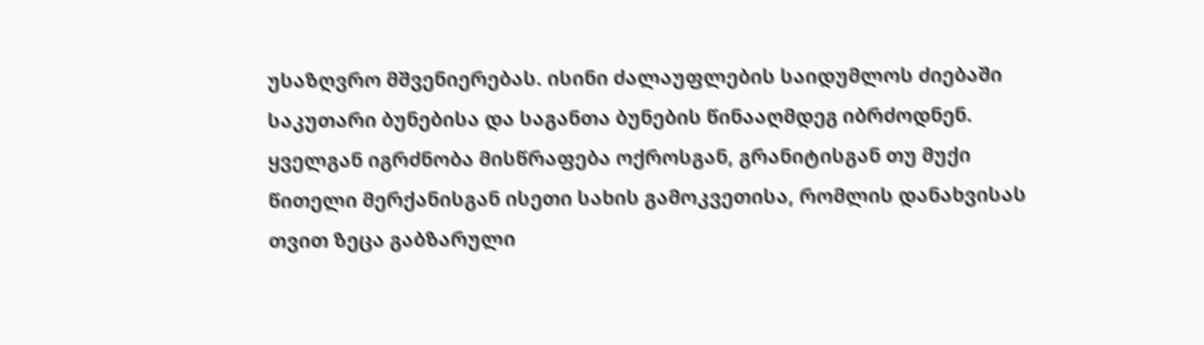უსაზღვრო მშვენიერებას. ისინი ძალაუფლების საიდუმლოს ძიებაში საკუთარი ბუნებისა და საგანთა ბუნების წინააღმდეგ იბრძოდნენ. ყველგან იგრძნობა მისწრაფება ოქროსგან, გრანიტისგან თუ მუქი წითელი მერქანისგან ისეთი სახის გამოკვეთისა, რომლის დანახვისას თვით ზეცა გაბზარული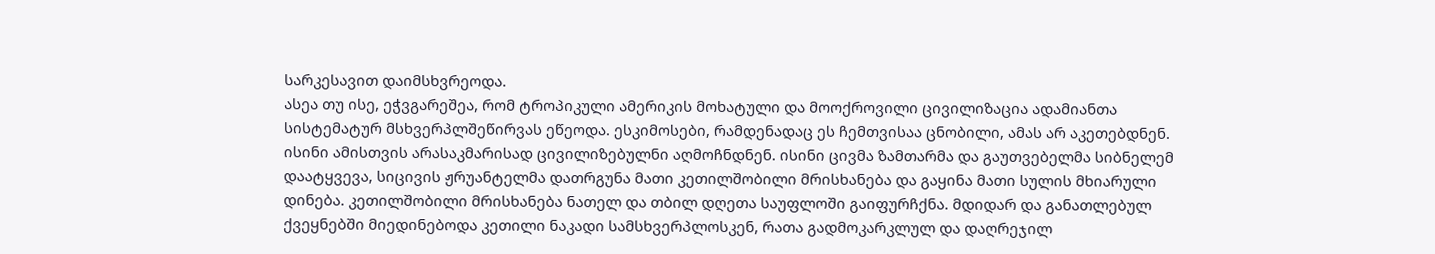სარკესავით დაიმსხვრეოდა.
ასეა თუ ისე, ეჭვგარეშეა, რომ ტროპიკული ამერიკის მოხატული და მოოქროვილი ცივილიზაცია ადამიანთა სისტემატურ მსხვერპლშეწირვას ეწეოდა. ესკიმოსები, რამდენადაც ეს ჩემთვისაა ცნობილი, ამას არ აკეთებდნენ. ისინი ამისთვის არასაკმარისად ცივილიზებულნი აღმოჩნდნენ. ისინი ცივმა ზამთარმა და გაუთვებელმა სიბნელემ დაატყვევა, სიცივის ჟრუანტელმა დათრგუნა მათი კეთილშობილი მრისხანება და გაყინა მათი სულის მხიარული დინება. კეთილშობილი მრისხანება ნათელ და თბილ დღეთა საუფლოში გაიფურჩქნა. მდიდარ და განათლებულ ქვეყნებში მიედინებოდა კეთილი ნაკადი სამსხვერპლოსკენ, რათა გადმოკარკლულ და დაღრეჯილ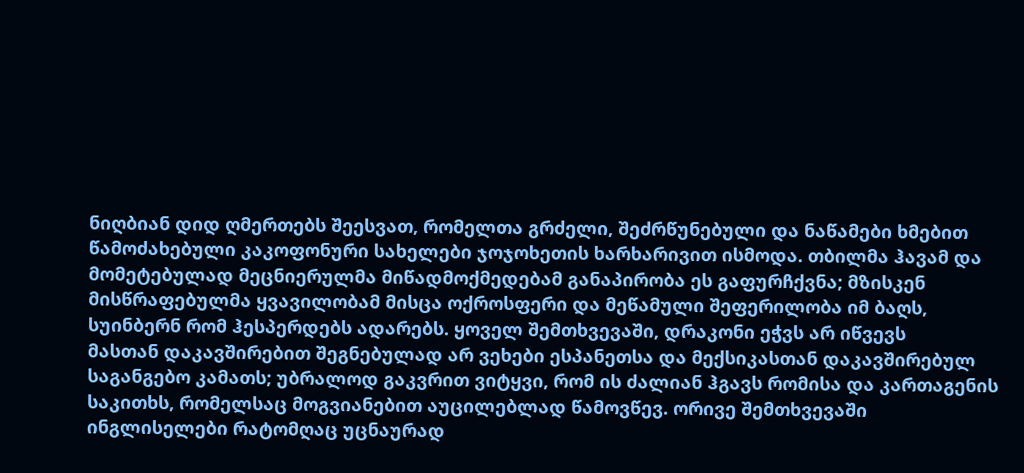ნიღბიან დიდ ღმერთებს შეესვათ, რომელთა გრძელი, შეძრწუნებული და ნაწამები ხმებით წამოძახებული კაკოფონური სახელები ჯოჯოხეთის ხარხარივით ისმოდა. თბილმა ჰავამ და მომეტებულად მეცნიერულმა მიწადმოქმედებამ განაპირობა ეს გაფურჩქვნა; მზისკენ მისწრაფებულმა ყვავილობამ მისცა ოქროსფერი და მეწამული შეფერილობა იმ ბაღს, სუინბერნ რომ ჰესპერდებს ადარებს. ყოველ შემთხვევაში, დრაკონი ეჭვს არ იწვევს
მასთან დაკავშირებით შეგნებულად არ ვეხები ესპანეთსა და მექსიკასთან დაკავშირებულ საგანგებო კამათს; უბრალოდ გაკვრით ვიტყვი, რომ ის ძალიან ჰგავს რომისა და კართაგენის საკითხს, რომელსაც მოგვიანებით აუცილებლად წამოვწევ. ორივე შემთხვევაში ინგლისელები რატომღაც უცნაურად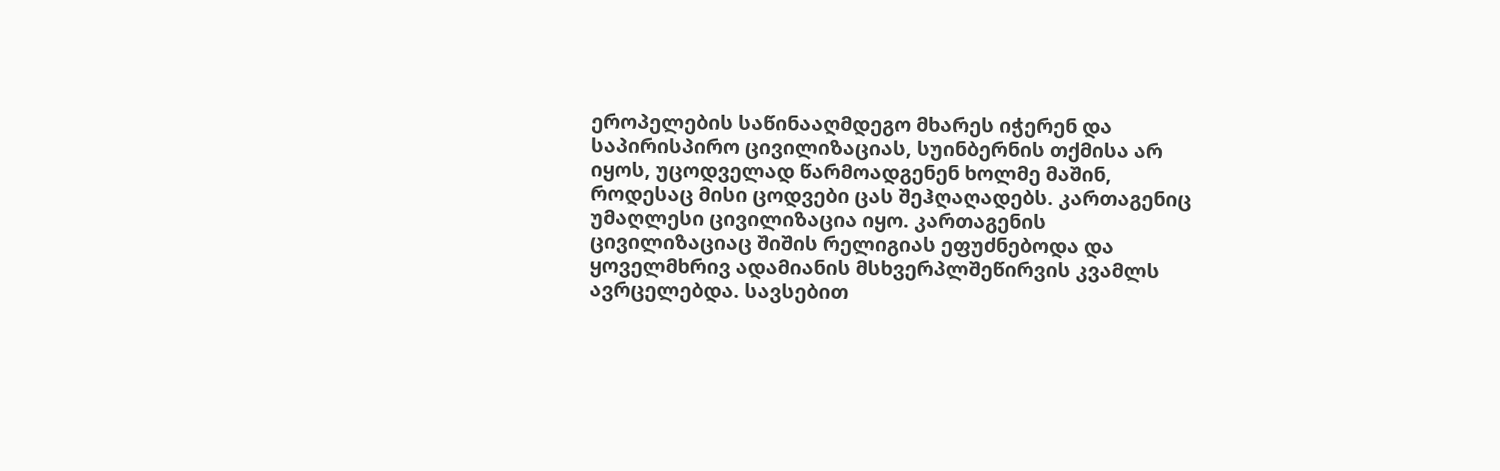ეროპელების საწინააღმდეგო მხარეს იჭერენ და საპირისპირო ცივილიზაციას, სუინბერნის თქმისა არ იყოს, უცოდველად წარმოადგენენ ხოლმე მაშინ, როდესაც მისი ცოდვები ცას შეჰღაღადებს. კართაგენიც უმაღლესი ცივილიზაცია იყო. კართაგენის ცივილიზაციაც შიშის რელიგიას ეფუძნებოდა და ყოველმხრივ ადამიანის მსხვერპლშეწირვის კვამლს ავრცელებდა. სავსებით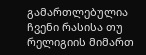გამართლებულია ჩვენი რასისა თუ რელიგიის მიმართ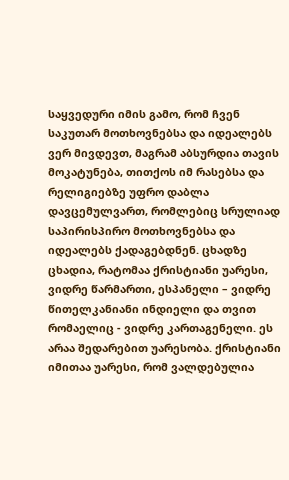საყვედური იმის გამო, რომ ჩვენ საკუთარ მოთხოვნებსა და იდეალებს ვერ მივდევთ, მაგრამ აბსურდია თავის მოკატუნება, თითქოს იმ რასებსა და რელიგიებზე უფრო დაბლა დავცემულვართ, რომლებიც სრულიად საპირისპირო მოთხოვნებსა და იდეალებს ქადაგებდნენ. ცხადზე ცხადია, რატომაა ქრისტიანი უარესი, ვიდრე წარმართი, ესპანელი – ვიდრე წითელკანიანი ინდიელი და თვით რომაელიც - ვიდრე კართაგენელი. ეს არაა შედარებით უარესობა. ქრისტიანი იმითაა უარესი, რომ ვალდებულია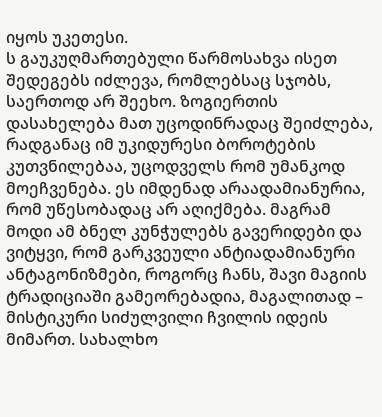იყოს უკეთესი.
ს გაუკუღმართებული წარმოსახვა ისეთ შედეგებს იძლევა, რომლებსაც სჯობს, საერთოდ არ შეეხო. ზოგიერთის დასახელება მათ უცოდინრადაც შეიძლება, რადგანაც იმ უკიდურესი ბოროტების კუთვნილებაა, უცოდველს რომ უმანკოდ მოეჩვენება. ეს იმდენად არაადამიანურია, რომ უწესობადაც არ აღიქმება. მაგრამ მოდი ამ ბნელ კუნჭულებს გავერიდები და ვიტყვი, რომ გარკვეული ანტიადამიანური ანტაგონიზმები, როგორც ჩანს, შავი მაგიის ტრადიციაში გამეორებადია, მაგალითად – მისტიკური სიძულვილი ჩვილის იდეის მიმართ. სახალხო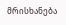მრისხანება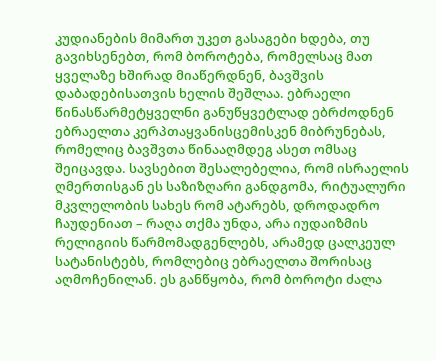კუდიანების მიმართ უკეთ გასაგები ხდება, თუ გავიხსენებთ, რომ ბოროტება, რომელსაც მათ ყველაზე ხშირად მიაწერდნენ, ბავშვის დაბადებისათვის ხელის შეშლაა. ებრაელი წინასწარმეტყველნი განუწყვეტლად ებრძოდნენ ებრაელთა კერპთაყვანისცემისკენ მიბრუნებას, რომელიც ბავშვთა წინააღმდეგ ასეთ ომსაც შეიცავდა. სავსებით შესალებელია, რომ ისრაელის ღმერთისგან ეს საზიზღარი განდგომა, რიტუალური მკვლელობის სახეს რომ ატარებს, დროდადრო ჩაუდენიათ – რაღა თქმა უნდა, არა იუდაიზმის რელიგიის წარმომადგენლებს, არამედ ცალკეულ სატანისტებს, რომლებიც ებრაელთა შორისაც აღმოჩენილან. ეს განწყობა, რომ ბოროტი ძალა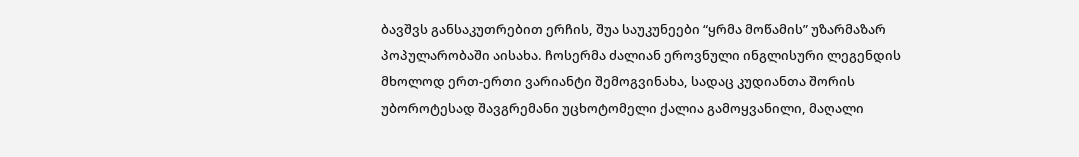ბავშვს განსაკუთრებით ერჩის, შუა საუკუნეები “ყრმა მოწამის” უზარმაზარ პოპულარობაში აისახა. ჩოსერმა ძალიან ეროვნული ინგლისური ლეგენდის მხოლოდ ერთ-ერთი ვარიანტი შემოგვინახა, სადაც კუდიანთა შორის უბოროტესად შავგრემანი უცხოტომელი ქალია გამოყვანილი, მაღალი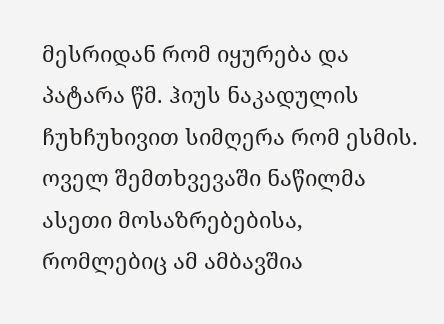მესრიდან რომ იყურება და პატარა წმ. ჰიუს ნაკადულის ჩუხჩუხივით სიმღერა რომ ესმის.
ოველ შემთხვევაში ნაწილმა ასეთი მოსაზრებებისა, რომლებიც ამ ამბავშია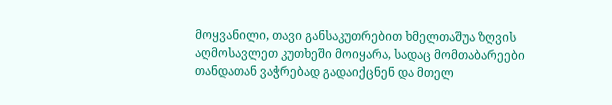მოყვანილი, თავი განსაკუთრებით ხმელთაშუა ზღვის აღმოსავლეთ კუთხეში მოიყარა, სადაც მომთაბარეები თანდათან ვაჭრებად გადაიქცნენ და მთელ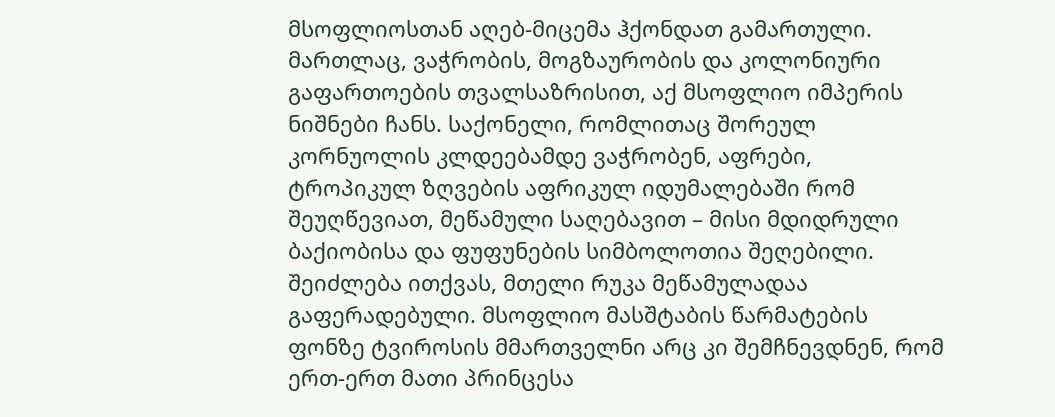მსოფლიოსთან აღებ-მიცემა ჰქონდათ გამართული. მართლაც, ვაჭრობის, მოგზაურობის და კოლონიური გაფართოების თვალსაზრისით, აქ მსოფლიო იმპერის ნიშნები ჩანს. საქონელი, რომლითაც შორეულ კორნუოლის კლდეებამდე ვაჭრობენ, აფრები, ტროპიკულ ზღვების აფრიკულ იდუმალებაში რომ შეუღწევიათ, მეწამული საღებავით – მისი მდიდრული ბაქიობისა და ფუფუნების სიმბოლოთია შეღებილი. შეიძლება ითქვას, მთელი რუკა მეწამულადაა გაფერადებული. მსოფლიო მასშტაბის წარმატების ფონზე ტვიროსის მმართველნი არც კი შემჩნევდნენ, რომ ერთ-ერთ მათი პრინცესა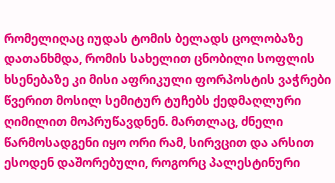რომელიღაც იუდას ტომის ბელადს ცოლობაზე დათანხმდა, რომის სახელით ცნობილი სოფლის ხსენებაზე კი მისი აფრიკული ფორპოსტის ვაჭრები წვერით მოსილ სემიტურ ტუჩებს ქედმაღლური ღიმილით მოპრუწავდნენ. მართლაც, ძნელი წარმოსადგენი იყო ორი რამ, სირვცით და არსით ესოდენ დაშორებული, როგორც პალესტინური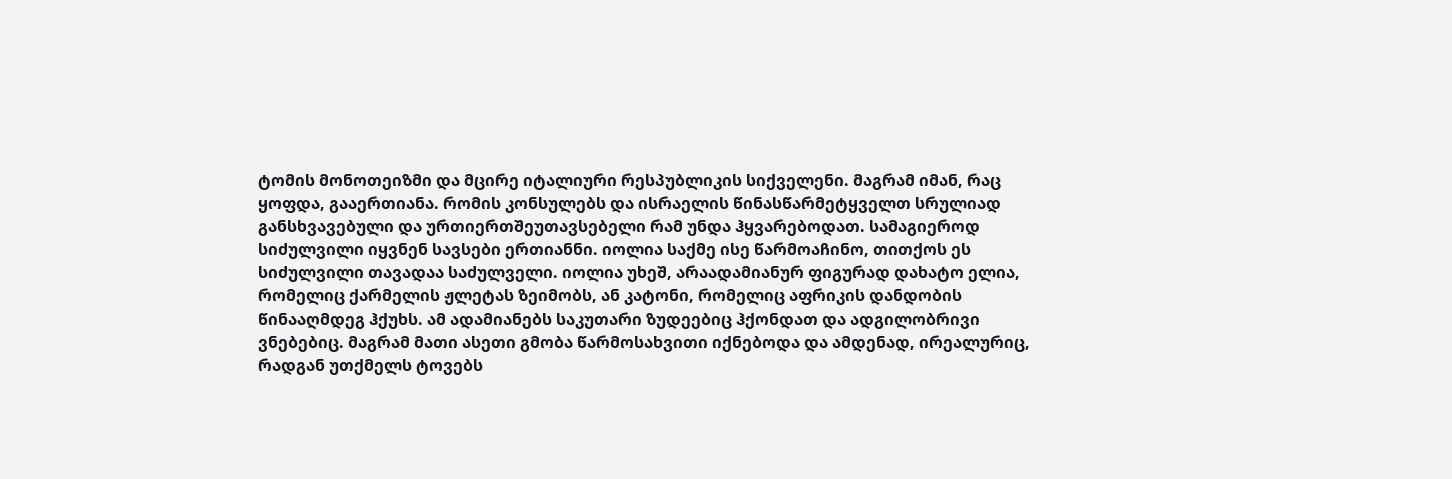ტომის მონოთეიზმი და მცირე იტალიური რესპუბლიკის სიქველენი. მაგრამ იმან, რაც ყოფდა, გააერთიანა. რომის კონსულებს და ისრაელის წინასწარმეტყველთ სრულიად განსხვავებული და ურთიერთშეუთავსებელი რამ უნდა ჰყვარებოდათ. სამაგიეროდ სიძულვილი იყვნენ სავსები ერთიანნი. იოლია საქმე ისე წარმოაჩინო, თითქოს ეს სიძულვილი თავადაა საძულველი. იოლია უხეშ, არაადამიანურ ფიგურად დახატო ელია, რომელიც ქარმელის ჟლეტას ზეიმობს, ან კატონი, რომელიც აფრიკის დანდობის წინააღმდეგ ჰქუხს. ამ ადამიანებს საკუთარი ზუდეებიც ჰქონდათ და ადგილობრივი ვნებებიც. მაგრამ მათი ასეთი გმობა წარმოსახვითი იქნებოდა და ამდენად, ირეალურიც, რადგან უთქმელს ტოვებს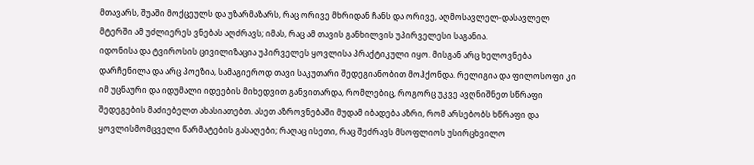მთავარს, შუაში მოქცეულს და უზარმაზარს, რაც ორივე მხრიდან ჩანს და ორივე, აღმოსავლელ-დასავლელ მტერში ამ უძლიერეს ვნებას აღძრავს; იმას, რაც ამ თავის განხილვის უპირველესი საგანია.
იდონისა და ტვიროსის ცივილიზაცია უპირველეს ყოვლისა პრაქტიკული იყო. მისგან არც ხელოვნება დარჩენილა და არც პოეზია, სამაგიეროდ თავი საკუთარი შედეგიანობით მოჰქონდა. რელიგია და ფილოსოფი კი იმ უცნაური და იდუმალი იდეების მიხედვით განვითარდა, რომლებიც, როგორც უკვე ავღნიშნეთ სწრაფი შედეგების მაძიებელთ ახასიათებთ. ასეთ აზროვნებაში მუდამ იბადება აზრი, რომ არსებობს ხწრაფი და ყოვლისმომცველი წარმატების გასაღები; რაღაც ისეთი, რაც შეძრავს მსოფლიოს უსირცხვილო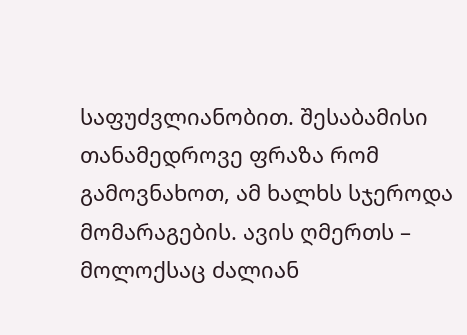საფუძვლიანობით. შესაბამისი თანამედროვე ფრაზა რომ გამოვნახოთ, ამ ხალხს სჯეროდა მომარაგების. ავის ღმერთს – მოლოქსაც ძალიან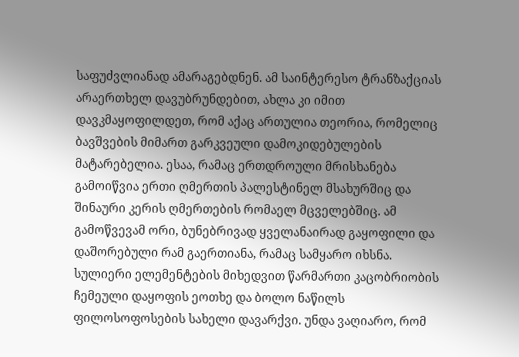საფუძვლიანად ამარაგებდნენ. ამ საინტერესო ტრანზაქციას არაერთხელ დავუბრუნდებით, ახლა კი იმით დავკმაყოფილდეთ, რომ აქაც ართულია თეორია, რომელიც ბავშვების მიმართ გარკვეული დამოკიდებულების მატარებელია. ესაა, რამაც ერთდროული მრისხანება გამოიწვია ერთი ღმერთის პალესტინელ მსახურშიც და შინაური კერის ღმერთების რომაელ მცველებშიც. ამ გამოწვევამ ორი, ბუნებრივად ყველანაირად გაყოფილი და დაშორებული რამ გაერთიანა, რამაც სამყარო იხსნა.
სულიერი ელემენტების მიხედვით წარმართი კაცობრიობის ჩემეული დაყოფის ეოთხე და ბოლო ნაწილს ფილოსოფოსების სახელი დავარქვი. უნდა ვაღიარო, რომ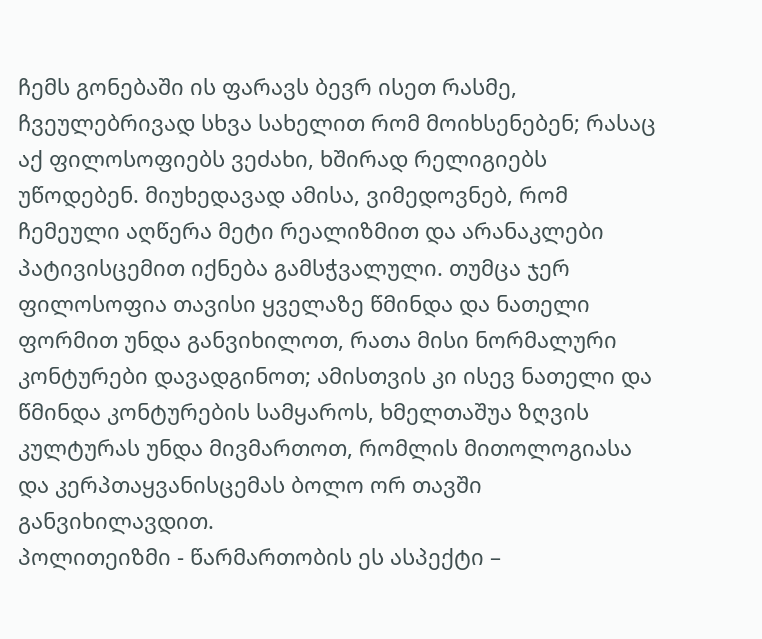ჩემს გონებაში ის ფარავს ბევრ ისეთ რასმე, ჩვეულებრივად სხვა სახელით რომ მოიხსენებენ; რასაც აქ ფილოსოფიებს ვეძახი, ხშირად რელიგიებს უწოდებენ. მიუხედავად ამისა, ვიმედოვნებ, რომ ჩემეული აღწერა მეტი რეალიზმით და არანაკლები პატივისცემით იქნება გამსჭვალული. თუმცა ჯერ ფილოსოფია თავისი ყველაზე წმინდა და ნათელი ფორმით უნდა განვიხილოთ, რათა მისი ნორმალური კონტურები დავადგინოთ; ამისთვის კი ისევ ნათელი და წმინდა კონტურების სამყაროს, ხმელთაშუა ზღვის კულტურას უნდა მივმართოთ, რომლის მითოლოგიასა და კერპთაყვანისცემას ბოლო ორ თავში განვიხილავდით.
პოლითეიზმი - წარმართობის ეს ასპექტი –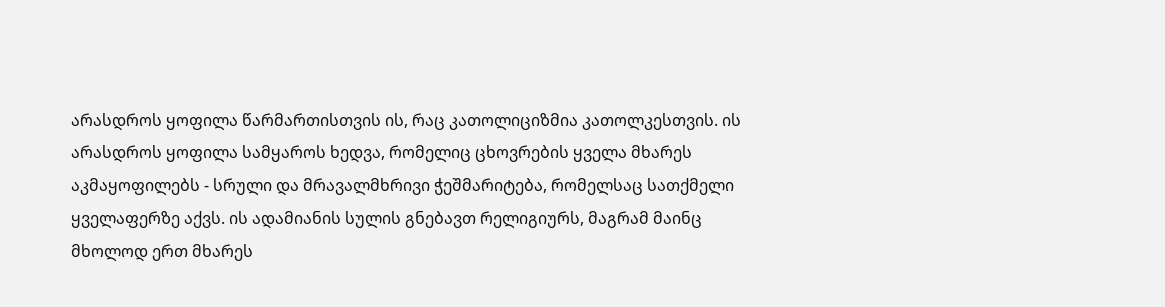არასდროს ყოფილა წარმართისთვის ის, რაც კათოლიციზმია კათოლკესთვის. ის არასდროს ყოფილა სამყაროს ხედვა, რომელიც ცხოვრების ყველა მხარეს აკმაყოფილებს - სრული და მრავალმხრივი ჭეშმარიტება, რომელსაც სათქმელი ყველაფერზე აქვს. ის ადამიანის სულის გნებავთ რელიგიურს, მაგრამ მაინც მხოლოდ ერთ მხარეს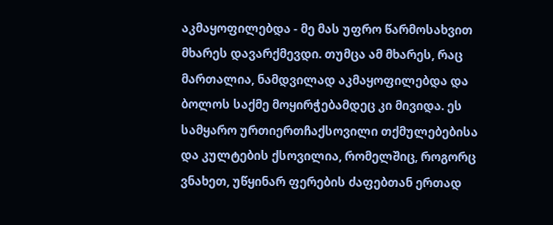აკმაყოფილებდა - მე მას უფრო წარმოსახვით მხარეს დავარქმევდი. თუმცა ამ მხარეს, რაც მართალია, ნამდვილად აკმაყოფილებდა და ბოლოს საქმე მოყირჭებამდეც კი მივიდა. ეს სამყარო ურთიერთჩაქსოვილი თქმულებებისა და კულტების ქსოვილია, რომელშიც, როგორც ვნახეთ, უწყინარ ფერების ძაფებთან ერთად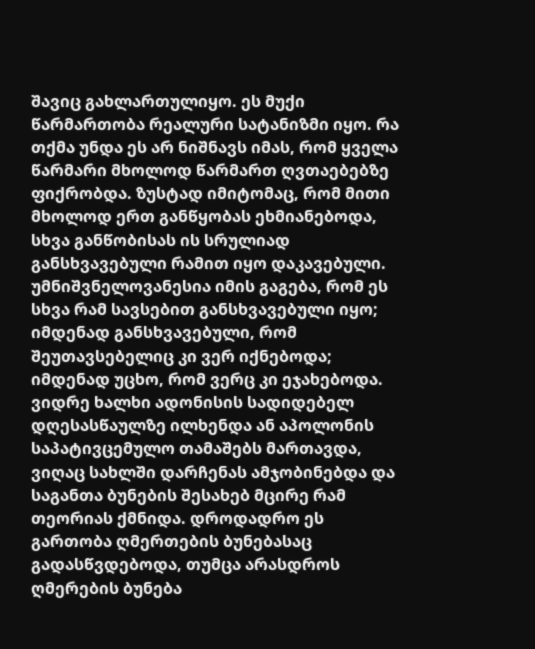შავიც გახლართულიყო. ეს მუქი წარმართობა რეალური სატანიზმი იყო. რა თქმა უნდა ეს არ ნიშნავს იმას, რომ ყველა წარმარი მხოლოდ წარმართ ღვთაებებზე ფიქრობდა. ზუსტად იმიტომაც, რომ მითი მხოლოდ ერთ განწყობას ეხმიანებოდა, სხვა განწობისას ის სრულიად განსხვავებული რამით იყო დაკავებული. უმნიშვნელოვანესია იმის გაგება, რომ ეს სხვა რამ სავსებით განსხვავებული იყო; იმდენად განსხვავებული, რომ შეუთავსებელიც კი ვერ იქნებოდა; იმდენად უცხო, რომ ვერც კი ეჯახებოდა. ვიდრე ხალხი ადონისის სადიდებელ დღესასწაულზე ილხენდა ან აპოლონის საპატივცემულო თამაშებს მართავდა, ვიღაც სახლში დარჩენას ამჯობინებდა და საგანთა ბუნების შესახებ მცირე რამ თეორიას ქმნიდა. დროდადრო ეს გართობა ღმერთების ბუნებასაც გადასწვდებოდა, თუმცა არასდროს ღმერების ბუნება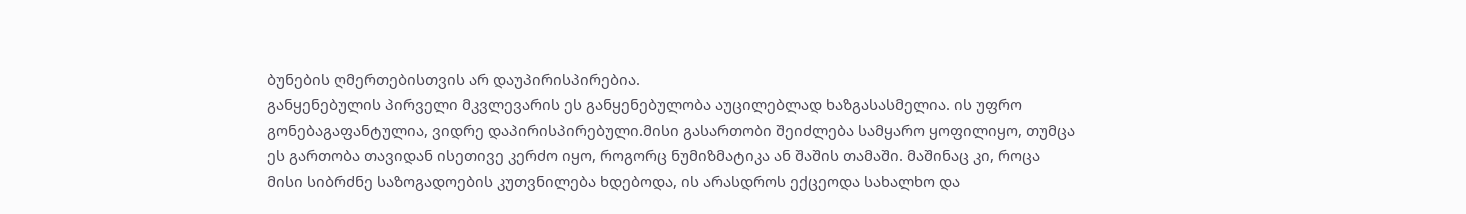ბუნების ღმერთებისთვის არ დაუპირისპირებია.
განყენებულის პირველი მკვლევარის ეს განყენებულობა აუცილებლად ხაზგასასმელია. ის უფრო გონებაგაფანტულია, ვიდრე დაპირისპირებული.მისი გასართობი შეიძლება სამყარო ყოფილიყო, თუმცა ეს გართობა თავიდან ისეთივე კერძო იყო, როგორც ნუმიზმატიკა ან შაშის თამაში. მაშინაც კი, როცა მისი სიბრძნე საზოგადოების კუთვნილება ხდებოდა, ის არასდროს ექცეოდა სახალხო და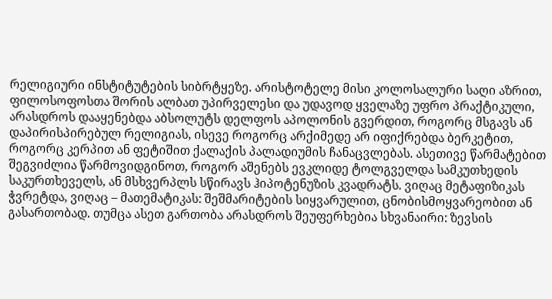რელიგიური ინსტიტუტების სიბრტყეზე. არისტოტელე მისი კოლოსალური საღი აზრით, ფილოსოფოსთა შორის ალბათ უპირველესი და უდავოდ ყველაზე უფრო პრაქტიკული, არასდროს დააყენებდა აბსოლუტს დელფოს აპოლონის გვერდით, როგორც მსგავს ან დაპირისპირებულ რელიგიას, ისევე როგორც არქიმედე არ იფიქრებდა ბერკეტით, როგორც კერპით ან ფეტიშით ქალაქის პალადიუმის ჩანაცვლებას. ასეთივე წარმატებით შეგვიძლია წარმოვიდგინოთ, როგორ აშენებს ევკლიდე ტოლგველდა სამკუთხედის საკურთხეველს, ან მსხვერპლს სწირავს ჰიპოტენუზის კვადრატს. ვიღაც მეტაფიზიკას ჭვრეტდა, ვიღაც – მათემატიკას: შეშმარიტების სიყვარულით, ცნობისმოყვარეობით ან გასართობად. თუმცა ასეთ გართობა არასდროს შეუფერხებია სხვანაირი: ზევსის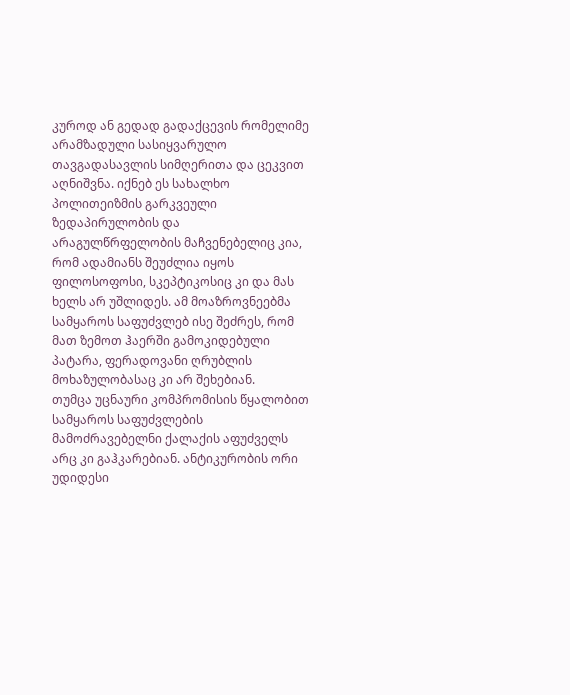კუროდ ან გედად გადაქცევის რომელიმე არამზადული სასიყვარულო თავგადასავლის სიმღერითა და ცეკვით აღნიშვნა. იქნებ ეს სახალხო პოლითეიზმის გარკვეული ზედაპირულობის და არაგულწრფელობის მაჩვენებელიც კია, რომ ადამიანს შეუძლია იყოს ფილოსოფოსი, სკეპტიკოსიც კი და მას ხელს არ უშლიდეს. ამ მოაზროვნეებმა სამყაროს საფუძვლებ ისე შეძრეს, რომ მათ ზემოთ ჰაერში გამოკიდებული პატარა, ფერადოვანი ღრუბლის მოხაზულობასაც კი არ შეხებიან.
თუმცა უცნაური კომპრომისის წყალობით სამყაროს საფუძვლების მამოძრავებელნი ქალაქის აფუძველს არც კი გაჰკარებიან. ანტიკურობის ორი უდიდესი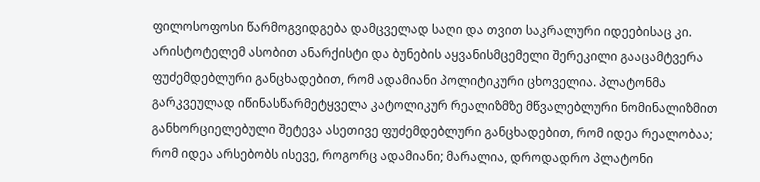ფილოსოფოსი წარმოგვიდგება დამცველად საღი და თვით საკრალური იდეებისაც კი. არისტოტელემ ასობით ანარქისტი და ბუნების აყვანისმცემელი შერეკილი გააცამტვერა ფუძემდებლური განცხადებით, რომ ადამიანი პოლიტიკური ცხოველია. პლატონმა გარკვეულად იწინასწარმეტყველა კატოლიკურ რეალიზმზე მწვალებლური ნომინალიზმით განხორციელებული შეტევა ასეთივე ფუძემდებლური განცხადებით, რომ იდეა რეალობაა; რომ იდეა არსებობს ისევე, როგორც ადამიანი; მარალია, დროდადრო პლატონი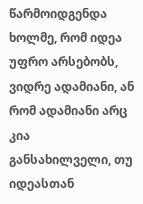წარმოიდგენდა ხოლმე, რომ იდეა უფრო არსებობს, ვიდრე ადამიანი, ან რომ ადამიანი არც კია განსახილველი, თუ იდეასთან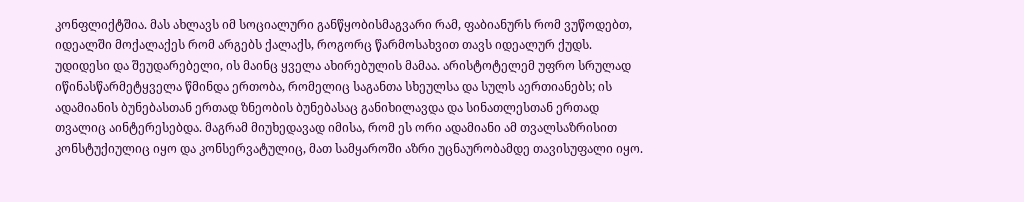კონფლიქტშია. მას ახლავს იმ სოციალური განწყობისმაგვარი რამ, ფაბიანურს რომ ვუწოდებთ, იდეალში მოქალაქეს რომ არგებს ქალაქს, როგორც წარმოსახვით თავს იდეალურ ქუდს. უდიდესი და შეუდარებელი, ის მაინც ყველა ახირებულის მამაა. არისტოტელემ უფრო სრულად იწინასწარმეტყველა წმინდა ერთობა, რომელიც საგანთა სხეულსა და სულს აერთიანებს; ის ადამიანის ბუნებასთან ერთად ზნეობის ბუნებასაც განიხილავდა და სინათლესთან ერთად თვალიც აინტერესებდა. მაგრამ მიუხედავად იმისა, რომ ეს ორი ადამიანი ამ თვალსაზრისით კონსტუქიულიც იყო და კონსერვატულიც, მათ სამყაროში აზრი უცნაურობამდე თავისუფალი იყო.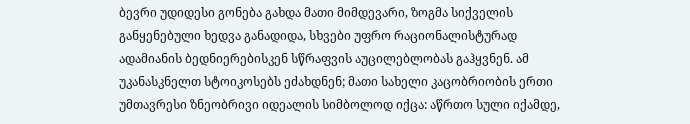ბევრი უდიდესი გონება გახდა მათი მიმდევარი, ზოგმა სიქველის განყენებული ხედვა განადიდა, სხვები უფრო რაციონალისტურად ადამიანის ბედნიერებისკენ სწრაფვის აუცილებლობას გაჰყვნენ. ამ უკანასკნელთ სტოიკოსებს ეძახდნენ; მათი სახელი კაცობრიობის ერთი უმთავრესი ზნეობრივი იდეალის სიმბოლოდ იქცა: აწრთო სული იქამდე,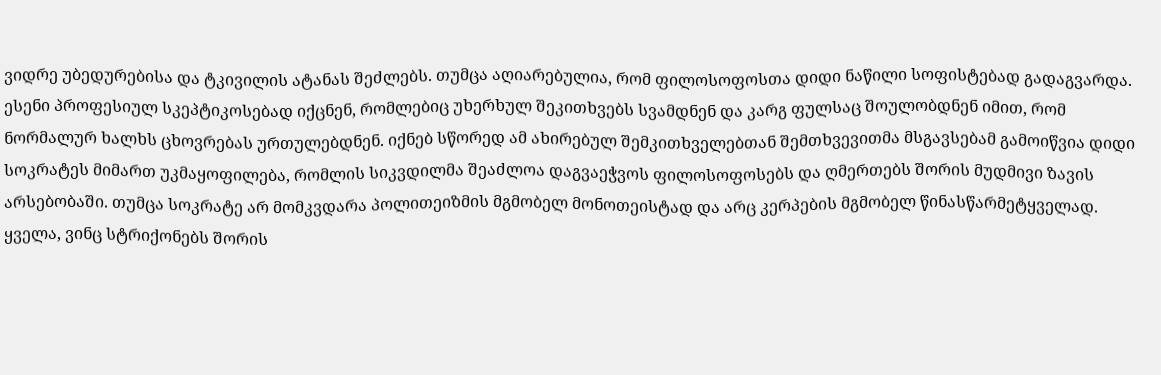ვიდრე უბედურებისა და ტკივილის ატანას შეძლებს. თუმცა აღიარებულია, რომ ფილოსოფოსთა დიდი ნაწილი სოფისტებად გადაგვარდა. ესენი პროფესიულ სკეპტიკოსებად იქცნენ, რომლებიც უხერხულ შეკითხვებს სვამდნენ და კარგ ფულსაც შოულობდნენ იმით, რომ ნორმალურ ხალხს ცხოვრებას ურთულებდნენ. იქნებ სწორედ ამ ახირებულ შემკითხველებთან შემთხვევითმა მსგავსებამ გამოიწვია დიდი სოკრატეს მიმართ უკმაყოფილება, რომლის სიკვდილმა შეაძლოა დაგვაეჭვოს ფილოსოფოსებს და ღმერთებს შორის მუდმივი ზავის არსებობაში. თუმცა სოკრატე არ მომკვდარა პოლითეიზმის მგმობელ მონოთეისტად და არც კერპების მგმობელ წინასწარმეტყველად. ყველა, ვინც სტრიქონებს შორის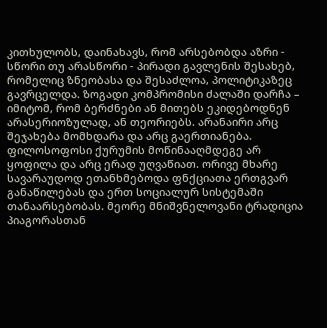კითხულობს, დაინახავს, რომ არსებობდა აზრი - სწორი თუ არასწორი - პირადი გავლენის შესახებ, რომელიც ზნეობასა და შესაძლოა, პოლიტიკაზეც გავრცელდა. ზოგადი კომპრომისი ძალაში დარჩა – იმიტომ, რომ ბერძნები ან მითებს ეკიდებოდნენ არასერიოზულად, ან თეორიებს. არანაირი არც შეჯახება მომხდარა და არც გაერთიანება. ფილოსოფოსი ქურუმის მოწინააღმდეგე არ ყოფილა და არც ერად უღვაწიათ. ორივე მხარე სავარაუდოდ ეთანხმებოდა ფნქციათა ერთგვარ განაწილებას და ერთ სოციალურ სისტემაში თანაარსებობას. მეორე მნიშვნელოვანი ტრადიცია პიაგორასთან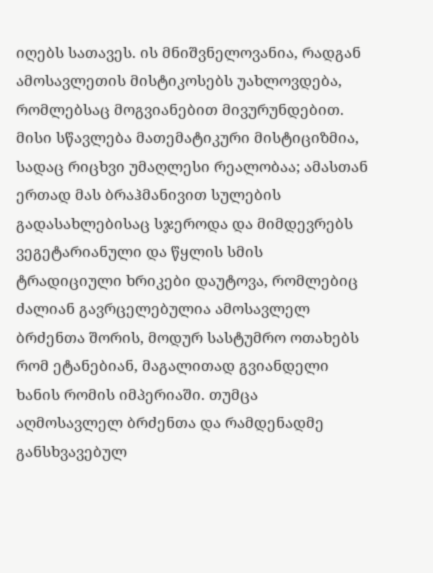იღებს სათავეს. ის მნიშვნელოვანია, რადგან ამოსავლეთის მისტიკოსებს უახლოვდება, რომლებსაც მოგვიანებით მივურუნდებით. მისი სწავლება მათემატიკური მისტიციზმია, სადაც რიცხვი უმაღლესი რეალობაა; ამასთან ერთად მას ბრაჰმანივით სულების გადასახლებისაც სჯეროდა და მიმდევრებს ვეგეტარიანული და წყლის სმის ტრადიციული ხრიკები დაუტოვა, რომლებიც ძალიან გავრცელებულია ამოსავლელ ბრძენთა შორის, მოდურ სასტუმრო ოთახებს რომ ეტანებიან, მაგალითად გვიანდელი ხანის რომის იმპერიაში. თუმცა აღმოსავლელ ბრძენთა და რამდენადმე განსხვავებულ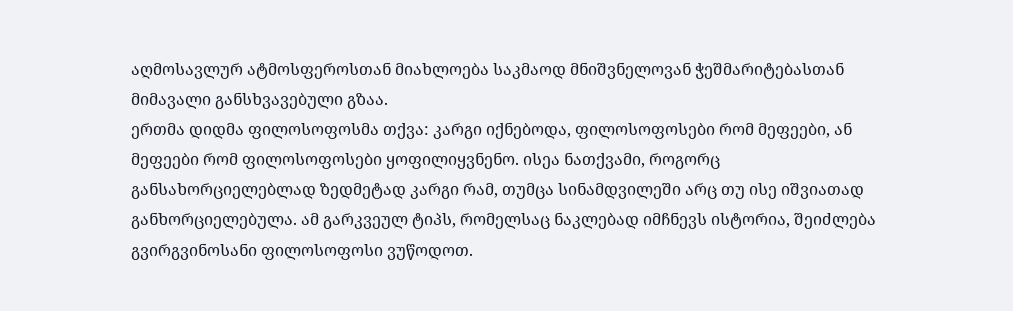აღმოსავლურ ატმოსფეროსთან მიახლოება საკმაოდ მნიშვნელოვან ჭეშმარიტებასთან მიმავალი განსხვავებული გზაა.
ერთმა დიდმა ფილოსოფოსმა თქვა: კარგი იქნებოდა, ფილოსოფოსები რომ მეფეები, ან მეფეები რომ ფილოსოფოსები ყოფილიყვნენო. ისეა ნათქვამი, როგორც განსახორციელებლად ზედმეტად კარგი რამ, თუმცა სინამდვილეში არც თუ ისე იშვიათად განხორციელებულა. ამ გარკვეულ ტიპს, რომელსაც ნაკლებად იმჩნევს ისტორია, შეიძლება გვირგვინოსანი ფილოსოფოსი ვუწოდოთ.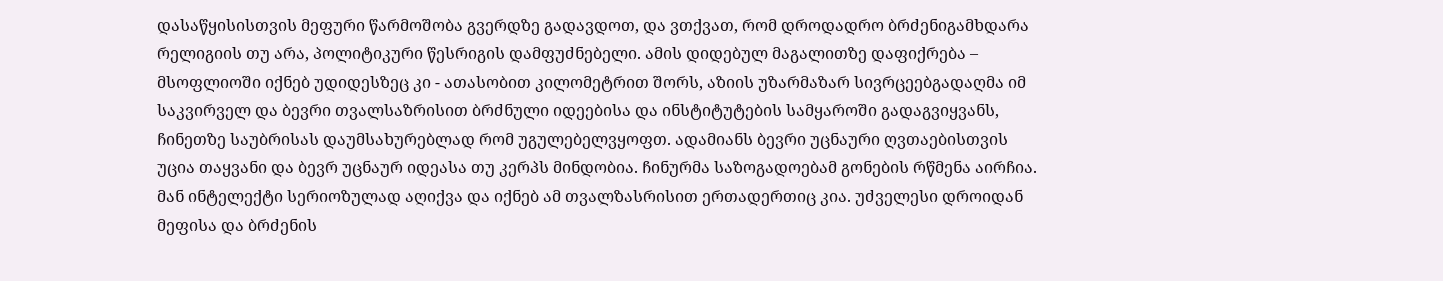დასაწყისისთვის მეფური წარმოშობა გვერდზე გადავდოთ, და ვთქვათ, რომ დროდადრო ბრძენიგამხდარა რელიგიის თუ არა, პოლიტიკური წესრიგის დამფუძნებელი. ამის დიდებულ მაგალითზე დაფიქრება – მსოფლიოში იქნებ უდიდესზეც კი - ათასობით კილომეტრით შორს, აზიის უზარმაზარ სივრცეებგადაღმა იმ საკვირველ და ბევრი თვალსაზრისით ბრძნული იდეებისა და ინსტიტუტების სამყაროში გადაგვიყვანს, ჩინეთზე საუბრისას დაუმსახურებლად რომ უგულებელვყოფთ. ადამიანს ბევრი უცნაური ღვთაებისთვის უცია თაყვანი და ბევრ უცნაურ იდეასა თუ კერპს მინდობია. ჩინურმა საზოგადოებამ გონების რწმენა აირჩია. მან ინტელექტი სერიოზულად აღიქვა და იქნებ ამ თვალზასრისით ერთადერთიც კია. უძველესი დროიდან მეფისა და ბრძენის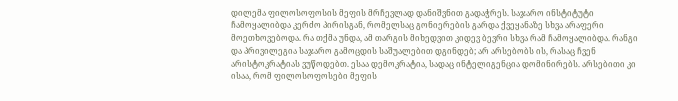დილემა ფილოსოფოსის მეფის მრჩევლად დანიშვნით გადაჭრეს. საჯარო ინსტიტუტი ჩამოყალიბდა კერძო პირისგან, რომელსაც გონიერების გარდა ქვეყანაზე სხვა არაფერი მოეთხოვებოდა. რა თქმა უნდა, ამ თარგის მიხედვით კიდევ ბევრი სხვა რამ ჩამოყალიბდა. რანგი და პრივილეგია საჯარო გამოცდის საშუალებით დგინდებ; არ არსებობს ის, რასაც ჩვენ არისტოკრატიას ვუწოდებთ. ესაა დემოკრატია, სადაც ინტელიგენცია დომინირებს. არსებითი კი ისაა, რომ ფილოსოფოსები მეფის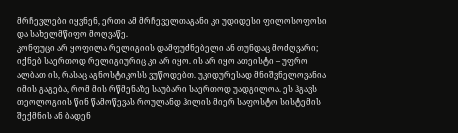მრჩევლები იყვნენ, ერთი ამ მრჩეველთაგანი კი უდიდესი ფილოსოფოსი და სახელმწიფო მოღვაწე.
კონფუცი არ ყოფილა რელიგიის დამფუძნებელი ან თუნდაც მოძღვარი; იქნებ საერთოდ რელიგიურიც კი არ იყო. ის არ იყო ათეისტი – უფრო ალბათ ის, რასაც აგნოსტიკოსს ვუწოდებთ. უკიდურესად მნიშვნელოვანია იმის გაგება, რომ მის რწმენაზე საუბარი საერთოდ უადგილოა. ეს ჰგავს თეოლოგიის წინ წამოწევას როულანდ ჰილის მიერ საფოსტო სისტემის შექმნის ან ბადენ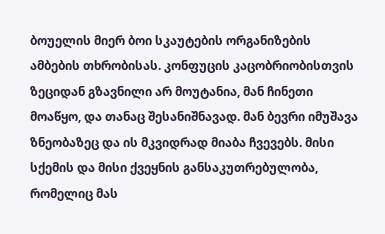ბოუელის მიერ ბოი სკაუტების ორგანიზების ამბების თხრობისას. კონფუცის კაცობრიობისთვის ზეციდან გზავნილი არ მოუტანია, მან ჩინეთი მოაწყო, და თანაც შესანიშნავად. მან ბევრი იმუშავა ზნეობაზეც და ის მკვიდრად მიაბა ჩვევებს. მისი სქემის და მისი ქვეყნის განსაკუთრებულობა, რომელიც მას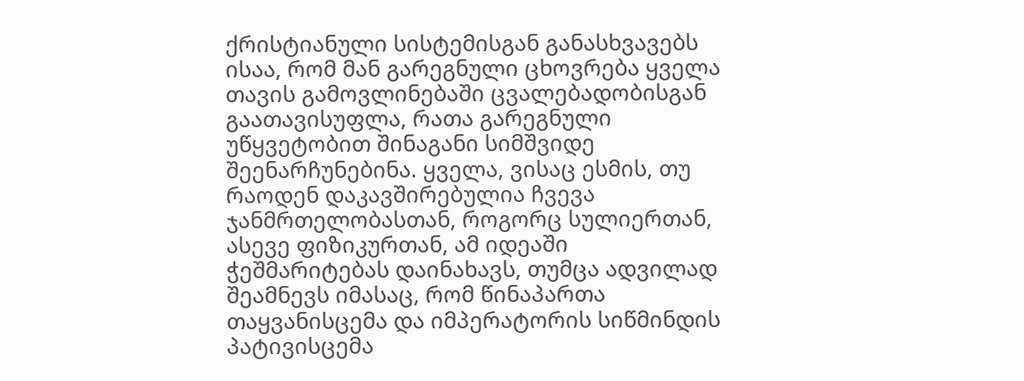ქრისტიანული სისტემისგან განასხვავებს ისაა, რომ მან გარეგნული ცხოვრება ყველა თავის გამოვლინებაში ცვალებადობისგან გაათავისუფლა, რათა გარეგნული უწყვეტობით შინაგანი სიმშვიდე შეენარჩუნებინა. ყველა, ვისაც ესმის, თუ რაოდენ დაკავშირებულია ჩვევა ჯანმრთელობასთან, როგორც სულიერთან, ასევე ფიზიკურთან, ამ იდეაში ჭეშმარიტებას დაინახავს, თუმცა ადვილად შეამნევს იმასაც, რომ წინაპართა თაყვანისცემა და იმპერატორის სიწმინდის პატივისცემა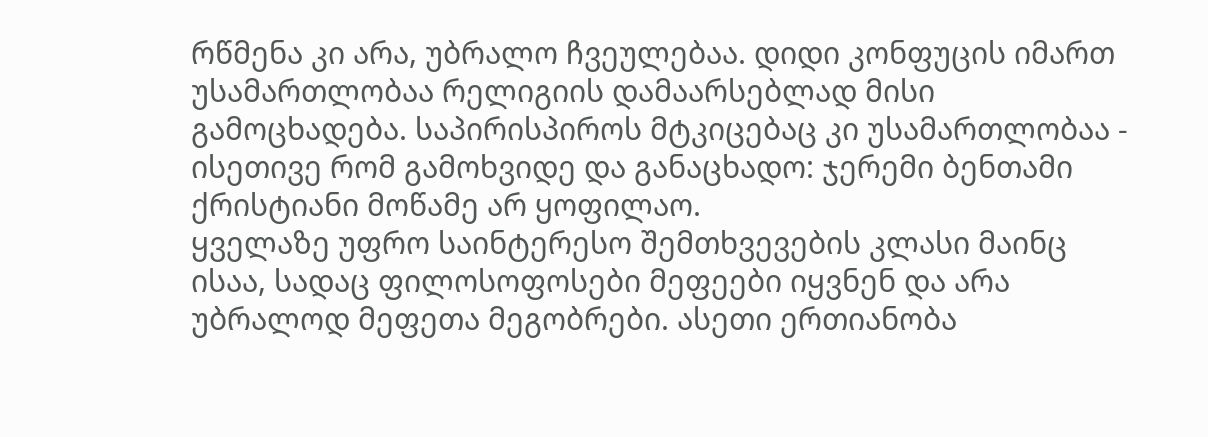რწმენა კი არა, უბრალო ჩვეულებაა. დიდი კონფუცის იმართ უსამართლობაა რელიგიის დამაარსებლად მისი გამოცხადება. საპირისპიროს მტკიცებაც კი უსამართლობაა - ისეთივე რომ გამოხვიდე და განაცხადო: ჯერემი ბენთამი ქრისტიანი მოწამე არ ყოფილაო.
ყველაზე უფრო საინტერესო შემთხვევების კლასი მაინც ისაა, სადაც ფილოსოფოსები მეფეები იყვნენ და არა უბრალოდ მეფეთა მეგობრები. ასეთი ერთიანობა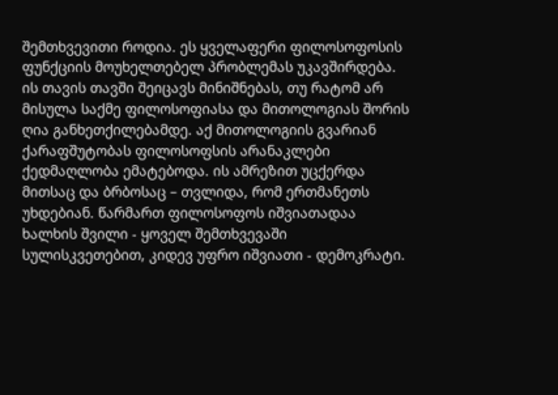შემთხვევითი როდია. ეს ყველაფერი ფილოსოფოსის ფუნქციის მოუხელთებელ პრობლემას უკავშირდება. ის თავის თავში შეიცავს მინიშნებას, თუ რატომ არ მისულა საქმე ფილოსოფიასა და მითოლოგიას შორის ღია განხეთქილებამდე. აქ მითოლოგიის გვარიან ქარაფშუტობას ფილოსოფსის არანაკლები ქედმაღლობა ემატებოდა. ის ამრეზით უცქერდა მითსაც და ბრბოსაც – თვლიდა, რომ ერთმანეთს უხდებიან. წარმართ ფილოსოფოს იშვიათადაა ხალხის შვილი - ყოველ შემთხვევაში სულისკვეთებით, კიდევ უფრო იშვიათი - დემოკრატი.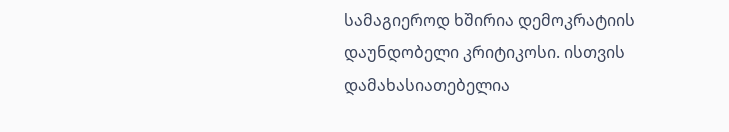სამაგიეროდ ხშირია დემოკრატიის დაუნდობელი კრიტიკოსი. ისთვის დამახასიათებელია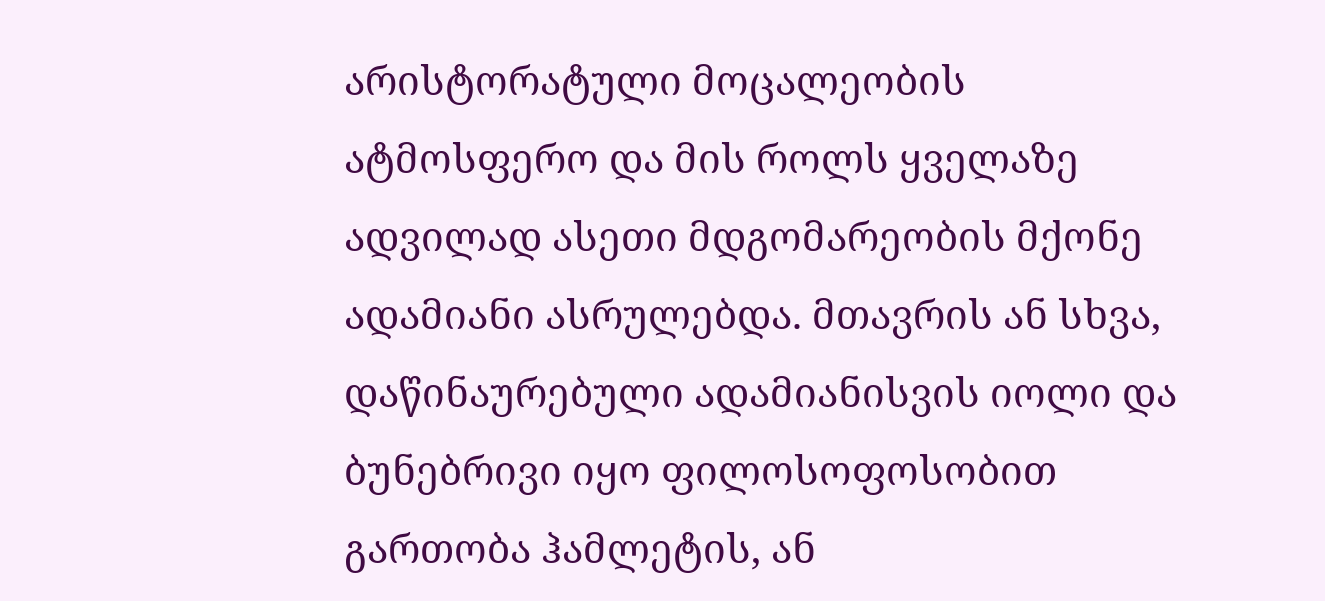არისტორატული მოცალეობის ატმოსფერო და მის როლს ყველაზე ადვილად ასეთი მდგომარეობის მქონე ადამიანი ასრულებდა. მთავრის ან სხვა, დაწინაურებული ადამიანისვის იოლი და ბუნებრივი იყო ფილოსოფოსობით გართობა ჰამლეტის, ან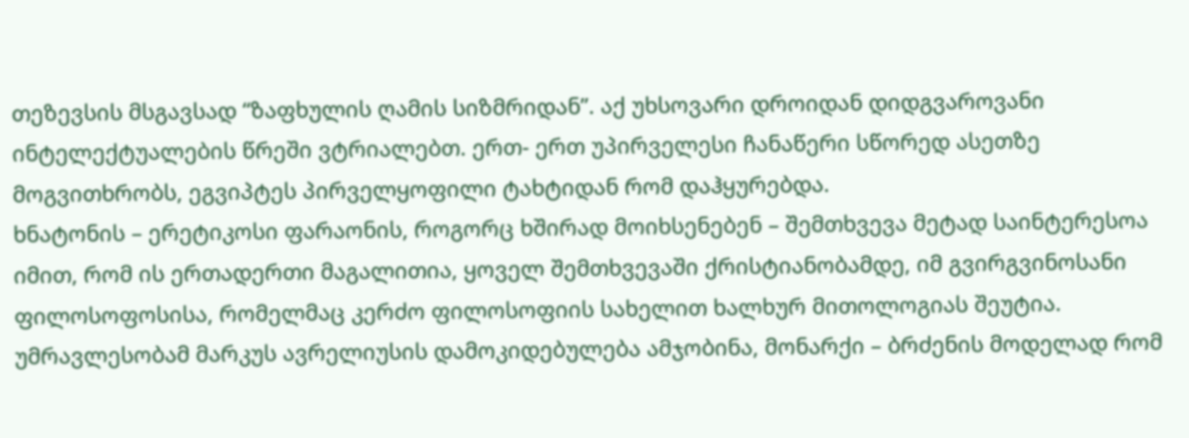თეზევსის მსგავსად “ზაფხულის ღამის სიზმრიდან”. აქ უხსოვარი დროიდან დიდგვაროვანი ინტელექტუალების წრეში ვტრიალებთ. ერთ- ერთ უპირველესი ჩანაწერი სწორედ ასეთზე მოგვითხრობს, ეგვიპტეს პირველყოფილი ტახტიდან რომ დაჰყურებდა.
ხნატონის – ერეტიკოსი ფარაონის, როგორც ხშირად მოიხსენებენ – შემთხვევა მეტად საინტერესოა იმით, რომ ის ერთადერთი მაგალითია, ყოველ შემთხვევაში ქრისტიანობამდე, იმ გვირგვინოსანი ფილოსოფოსისა, რომელმაც კერძო ფილოსოფიის სახელით ხალხურ მითოლოგიას შეუტია. უმრავლესობამ მარკუს ავრელიუსის დამოკიდებულება ამჯობინა, მონარქი – ბრძენის მოდელად რომ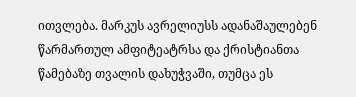ითვლება. მარკუს ავრელიუსს ადანაშაულებენ წარმართულ ამფიტეატრსა და ქრისტიანთა წამებაზე თვალის დახუჭვაში, თუმცა ეს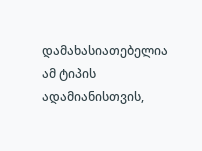დამახასიათებელია ამ ტიპის ადამიანისთვის,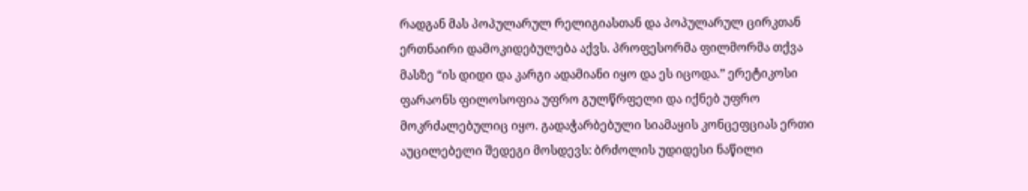რადგან მას პოპულარულ რელიგიასთან და პოპულარულ ცირკთან ერთნაირი დამოკიდებულება აქვს. პროფესორმა ფილმორმა თქვა მასზე “ის დიდი და კარგი ადამიანი იყო და ეს იცოდა.” ერეტიკოსი ფარაონს ფილოსოფია უფრო გულწრფელი და იქნებ უფრო მოკრძალებულიც იყო. გადაჭარბებული სიამაყის კონცეფციას ერთი აუცილებელი შედეგი მოსდევს: ბრძოლის უდიდესი ნაწილი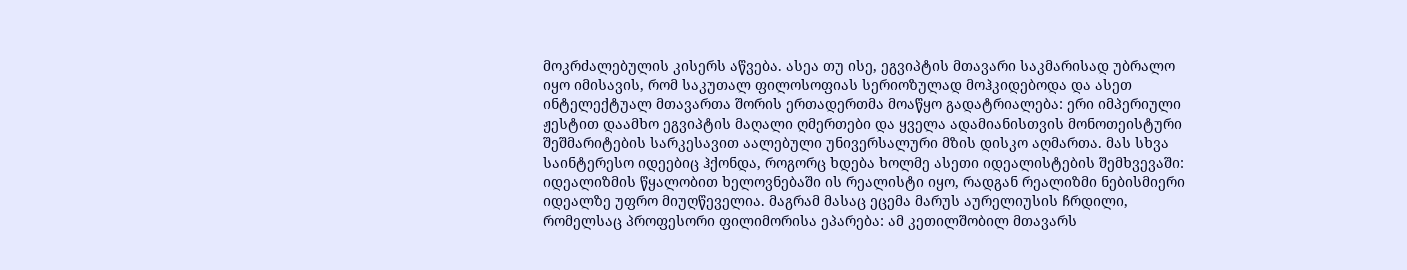მოკრძალებულის კისერს აწვება. ასეა თუ ისე, ეგვიპტის მთავარი საკმარისად უბრალო იყო იმისავის, რომ საკუთალ ფილოსოფიას სერიოზულად მოჰკიდებოდა და ასეთ ინტელექტუალ მთავართა შორის ერთადერთმა მოაწყო გადატრიალება: ერი იმპერიული ჟესტით დაამხო ეგვიპტის მაღალი ღმერთები და ყველა ადამიანისთვის მონოთეისტური შეშმარიტების სარკესავით აალებული უნივერსალური მზის დისკო აღმართა. მას სხვა საინტერესო იდეებიც ჰქონდა, როგორც ხდება ხოლმე ასეთი იდეალისტების შემხვევაში: იდეალიზმის წყალობით ხელოვნებაში ის რეალისტი იყო, რადგან რეალიზმი ნებისმიერი იდეალზე უფრო მიუღწეველია. მაგრამ მასაც ეცემა მარუს აურელიუსის ჩრდილი, რომელსაც პროფესორი ფილიმორისა ეპარება: ამ კეთილშობილ მთავარს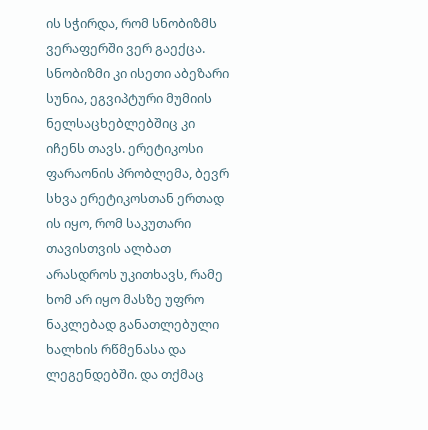ის სჭირდა, რომ სნობიზმს ვერაფერში ვერ გაექცა. სნობიზმი კი ისეთი აბეზარი სუნია, ეგვიპტური მუმიის ნელსაცხებლებშიც კი იჩენს თავს. ერეტიკოსი ფარაონის პრობლემა, ბევრ სხვა ერეტიკოსთან ერთად ის იყო, რომ საკუთარი თავისთვის ალბათ არასდროს უკითხავს, რამე ხომ არ იყო მასზე უფრო ნაკლებად განათლებული ხალხის რწმენასა და ლეგენდებში. და თქმაც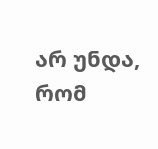არ უნდა, რომ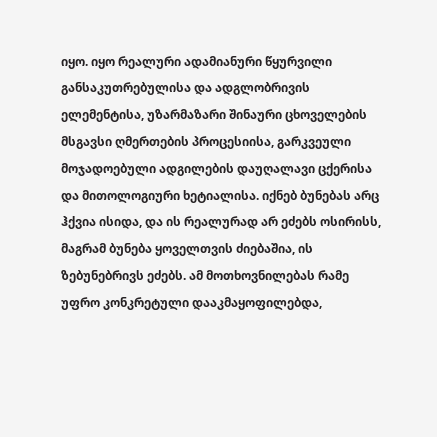იყო. იყო რეალური ადამიანური წყურვილი განსაკუთრებულისა და ადგლობრივის ელემენტისა, უზარმაზარი შინაური ცხოველების მსგავსი ღმერთების პროცესიისა, გარკვეული მოჯადოებული ადგილების დაუღალავი ცქერისა და მითოლოგიური ხეტიალისა. იქნებ ბუნებას არც ჰქვია ისიდა, და ის რეალურად არ ეძებს ოსირისს, მაგრამ ბუნება ყოველთვის ძიებაშია, ის ზებუნებრივს ეძებს. ამ მოთხოვნილებას რამე უფრო კონკრეტული დააკმაყოფილებდა,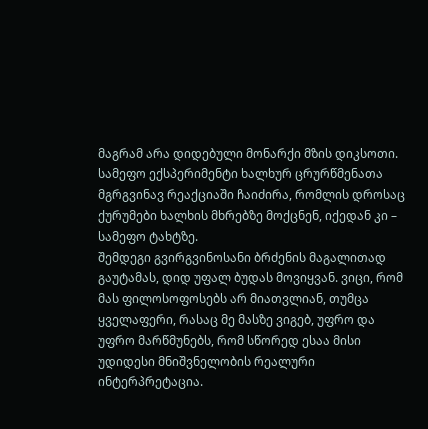მაგრამ არა დიდებული მონარქი მზის დიკსოთი. სამეფო ექსპერიმენტი ხალხურ ცრურწმენათა მგრგვინავ რეაქციაში ჩაიძირა, რომლის დროსაც ქურუმები ხალხის მხრებზე მოქცნენ, იქედან კი – სამეფო ტახტზე.
შემდეგი გვირგვინოსანი ბრძენის მაგალითად გაუტამას, დიდ უფალ ბუდას მოვიყვან. ვიცი, რომ მას ფილოსოფოსებს არ მიათვლიან, თუმცა ყველაფერი, რასაც მე მასზე ვიგებ, უფრო და უფრო მარწმუნებს, რომ სწორედ ესაა მისი უდიდესი მნიშვნელობის რეალური ინტერპრეტაცია.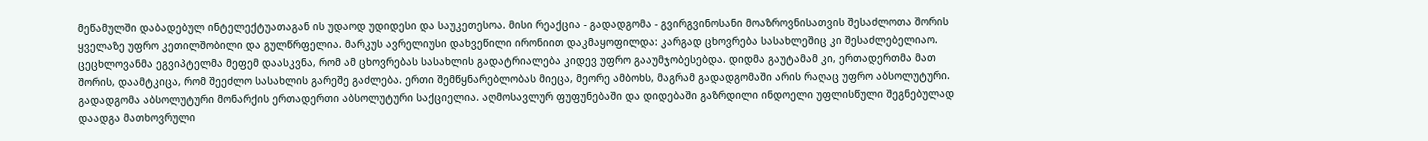მეწამულში დაბადებულ ინტელექტუათაგან ის უდაოდ უდიდესი და საუკეთესოა. მისი რეაქცია - გადადგომა - გვირგვინოსანი მოაზროვნისათვის შესაძლოთა შორის ყველაზე უფრო კეთილშობილი და გულწრფელია. მარკუს ავრელიუსი დახვეწილი ირონიით დაკმაყოფილდა: კარგად ცხოვრება სასახლეშიც კი შესაძლებელიაო. ცეცხლოვანმა ეგვიპტელმა მეფემ დაასკვნა, რომ ამ ცხოვრებას სასახლის გადატრიალება კიდევ უფრო გააუმჯობესებდა. დიდმა გაუტამამ კი, ერთადერთმა მათ შორის, დაამტკიცა, რომ შეეძლო სასახლის გარეშე გაძლება. ერთი შემწყნარებლობას მიეცა, მეორე ამბოხს, მაგრამ გადადგომაში არის რაღაც უფრო აბსოლუტური. გადადგომა აბსოლუტური მონარქის ერთადერთი აბსოლუტური საქციელია. აღმოსავლურ ფუფუნებაში და დიდებაში გაზრდილი ინდოელი უფლისწული შეგნებულად დაადგა მათხოვრული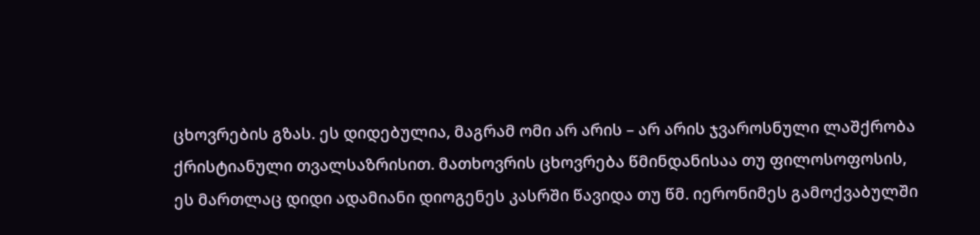ცხოვრების გზას. ეს დიდებულია, მაგრამ ომი არ არის – არ არის ჯვაროსნული ლაშქრობა ქრისტიანული თვალსაზრისით. მათხოვრის ცხოვრება წმინდანისაა თუ ფილოსოფოსის, ეს მართლაც დიდი ადამიანი დიოგენეს კასრში წავიდა თუ წმ. იერონიმეს გამოქვაბულში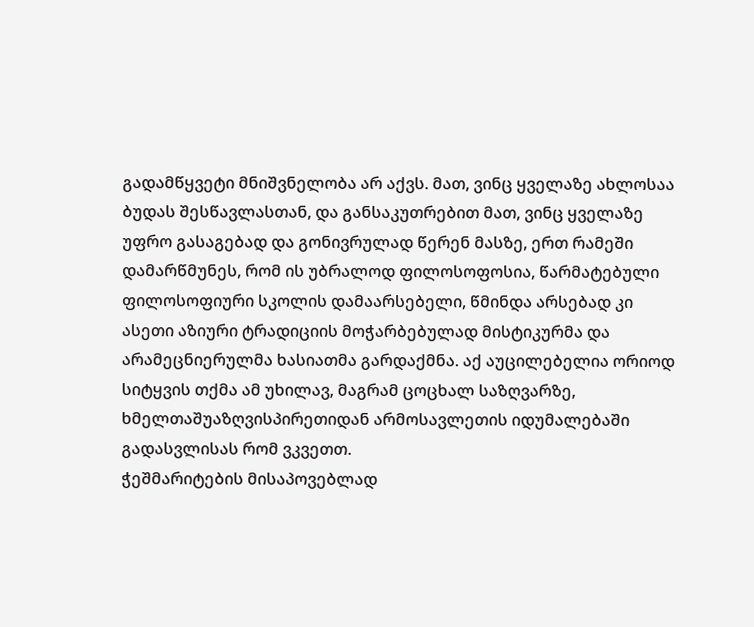გადამწყვეტი მნიშვნელობა არ აქვს. მათ, ვინც ყველაზე ახლოსაა ბუდას შესწავლასთან, და განსაკუთრებით მათ, ვინც ყველაზე უფრო გასაგებად და გონივრულად წერენ მასზე, ერთ რამეში დამარწმუნეს, რომ ის უბრალოდ ფილოსოფოსია, წარმატებული ფილოსოფიური სკოლის დამაარსებელი, წმინდა არსებად კი ასეთი აზიური ტრადიციის მოჭარბებულად მისტიკურმა და არამეცნიერულმა ხასიათმა გარდაქმნა. აქ აუცილებელია ორიოდ სიტყვის თქმა ამ უხილავ, მაგრამ ცოცხალ საზღვარზე, ხმელთაშუაზღვისპირეთიდან არმოსავლეთის იდუმალებაში გადასვლისას რომ ვკვეთთ.
ჭეშმარიტების მისაპოვებლად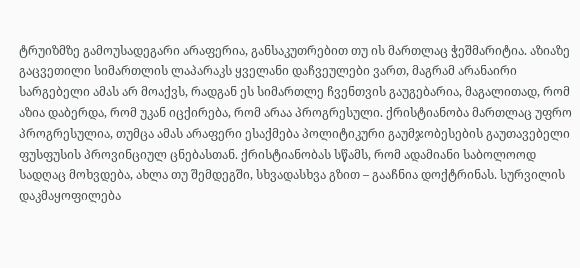ტრუიზმზე გამოუსადეგარი არაფერია, განსაკუთრებით თუ ის მართლაც ჭეშმარიტია. აზიაზე გაცვეთილი სიმართლის ლაპარაკს ყველანი დაჩვეულები ვართ, მაგრამ არანაირი სარგებელი ამას არ მოაქვს, რადგან ეს სიმართლე ჩვენთვის გაუგებარია, მაგალითად, რომ აზია დაბერდა, რომ უკან იცქირება, რომ არაა პროგრესული. ქრისტიანობა მართლაც უფრო პროგრესულია, თუმცა ამას არაფერი ესაქმება პოლიტიკური გაუმჯობესების გაუთავებელი ფუსფუსის პროვინციულ ცნებასთან. ქრისტიანობას სწამს, რომ ადამიანი საბოლოოდ სადღაც მოხვდება, ახლა თუ შემდეგში, სხვადასხვა გზით – გააჩნია დოქტრინას. სურვილის დაკმაყოფილება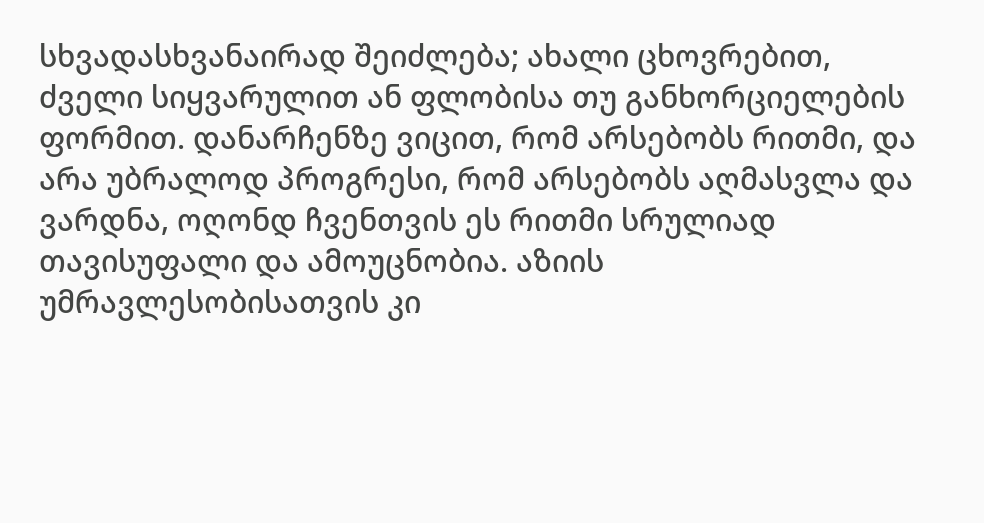სხვადასხვანაირად შეიძლება; ახალი ცხოვრებით, ძველი სიყვარულით ან ფლობისა თუ განხორციელების ფორმით. დანარჩენზე ვიცით, რომ არსებობს რითმი, და არა უბრალოდ პროგრესი, რომ არსებობს აღმასვლა და ვარდნა, ოღონდ ჩვენთვის ეს რითმი სრულიად თავისუფალი და ამოუცნობია. აზიის უმრავლესობისათვის კი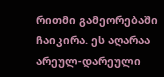რითმი გამეორებაში ჩაიკირა. ეს აღარაა არეულ-დარეული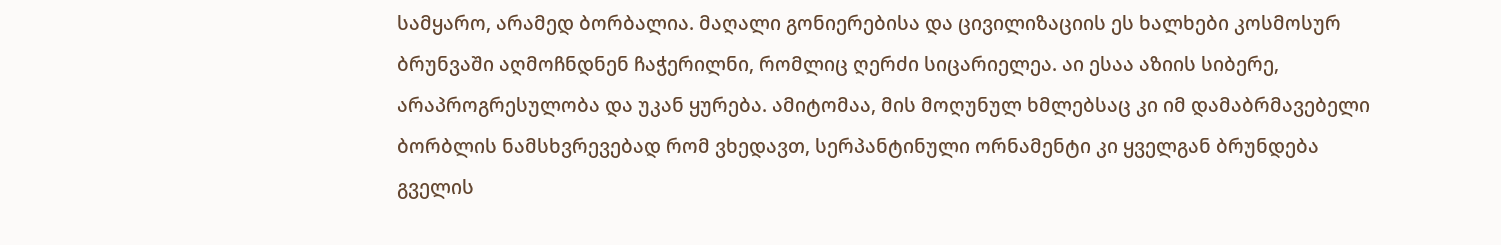სამყარო, არამედ ბორბალია. მაღალი გონიერებისა და ცივილიზაციის ეს ხალხები კოსმოსურ ბრუნვაში აღმოჩნდნენ ჩაჭერილნი, რომლიც ღერძი სიცარიელეა. აი ესაა აზიის სიბერე, არაპროგრესულობა და უკან ყურება. ამიტომაა, მის მოღუნულ ხმლებსაც კი იმ დამაბრმავებელი ბორბლის ნამსხვრევებად რომ ვხედავთ, სერპანტინული ორნამენტი კი ყველგან ბრუნდება გველის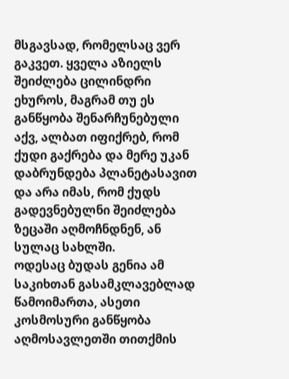მსგავსად, რომელსაც ვერ გაკვეთ. ყველა აზიელს შეიძლება ცილინდრი ეხუროს, მაგრამ თუ ეს განწყობა შენარჩუნებული აქვ, ალბათ იფიქრებ, რომ ქუდი გაქრება და მერე უკან დაბრუნდება პლანეტასავით და არა იმას, რომ ქუდს გადევნებულნი შეიძლება ზეცაში აღმოჩნდნენ, ან სულაც სახლში.
ოდესაც ბუდას გენია ამ საკიხთან გასამკლავებლად წამოიმართა, ასეთი კოსმოსური განწყობა აღმოსავლეთში თითქმის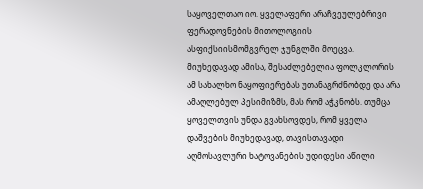საყოველთაო იო. ყველაფერი არაჩვეულებრივი ფერადოვნების მითოლოგიის ასფიქსიისმომგვრელ ჯუნგლში მოეცვა. მიუხედავად ამისა, შესაძლებელია ფოლკლორის ამ სახალხო ნაყოფიერებას უთანაგრძნობდე და არა ამაღლებულ პესიმიზმს, მას რომ აჭკნობს. თუმცა ყოველთვის უნდა გვახსოვდეს, რომ ყველა დაშვების მიუხედავად, თავისთავადი აღმოსავლური ხატოვანების უდიდესი აწილი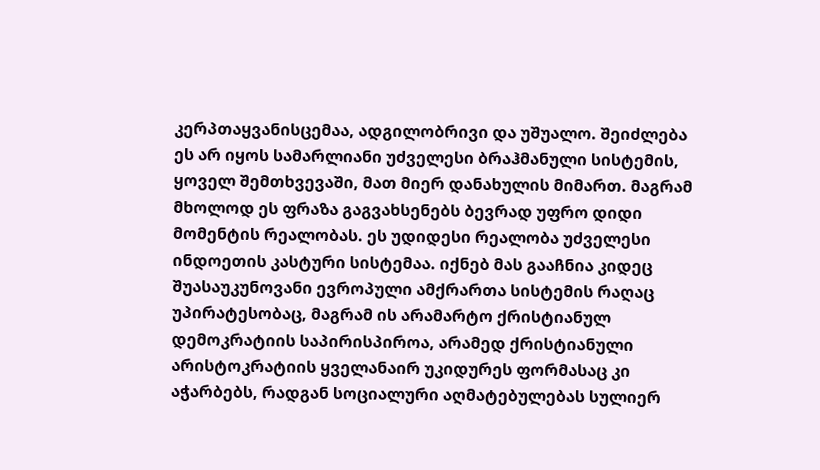კერპთაყვანისცემაა, ადგილობრივი და უშუალო. შეიძლება ეს არ იყოს სამარლიანი უძველესი ბრაჰმანული სისტემის, ყოველ შემთხვევაში, მათ მიერ დანახულის მიმართ. მაგრამ მხოლოდ ეს ფრაზა გაგვახსენებს ბევრად უფრო დიდი მომენტის რეალობას. ეს უდიდესი რეალობა უძველესი ინდოეთის კასტური სისტემაა. იქნებ მას გააჩნია კიდეც შუასაუკუნოვანი ევროპული ამქრართა სისტემის რაღაც უპირატესობაც, მაგრამ ის არამარტო ქრისტიანულ დემოკრატიის საპირისპიროა, არამედ ქრისტიანული არისტოკრატიის ყველანაირ უკიდურეს ფორმასაც კი აჭარბებს, რადგან სოციალური აღმატებულებას სულიერ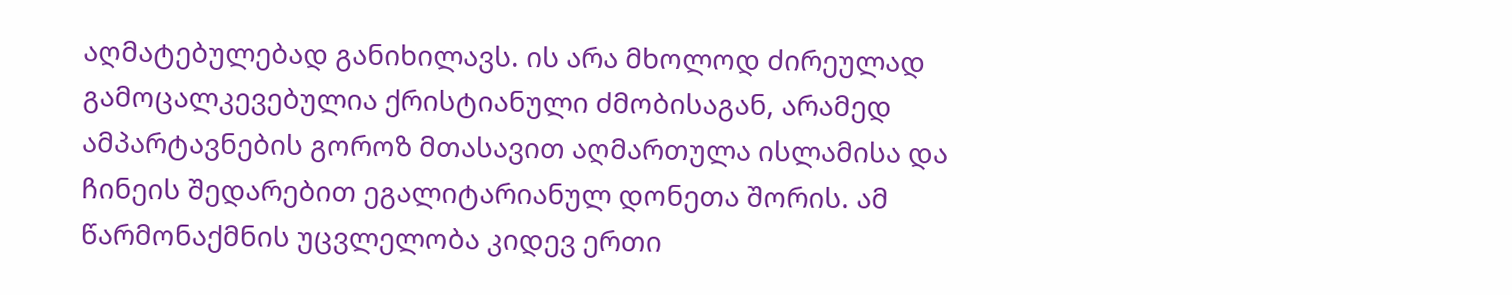აღმატებულებად განიხილავს. ის არა მხოლოდ ძირეულად გამოცალკევებულია ქრისტიანული ძმობისაგან, არამედ ამპარტავნების გოროზ მთასავით აღმართულა ისლამისა და ჩინეის შედარებით ეგალიტარიანულ დონეთა შორის. ამ წარმონაქმნის უცვლელობა კიდევ ერთი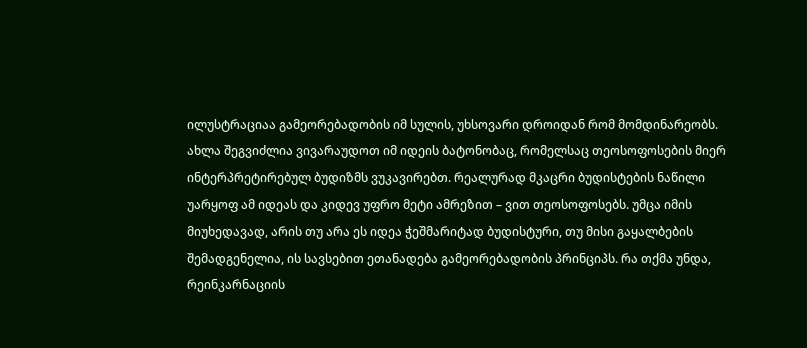ილუსტრაციაა გამეორებადობის იმ სულის, უხსოვარი დროიდან რომ მომდინარეობს. ახლა შეგვიძლია ვივარაუდოთ იმ იდეის ბატონობაც, რომელსაც თეოსოფოსების მიერ ინტერპრეტირებულ ბუდიზმს ვუკავირებთ. რეალურად მკაცრი ბუდისტების ნაწილი უარყოფ ამ იდეას და კიდევ უფრო მეტი ამრეზით – ვით თეოსოფოსებს. უმცა იმის მიუხედავად, არის თუ არა ეს იდეა ჭეშმარიტად ბუდისტური, თუ მისი გაყალბების შემადგენელია, ის სავსებით ეთანადება გამეორებადობის პრინციპს. რა თქმა უნდა, რეინკარნაციის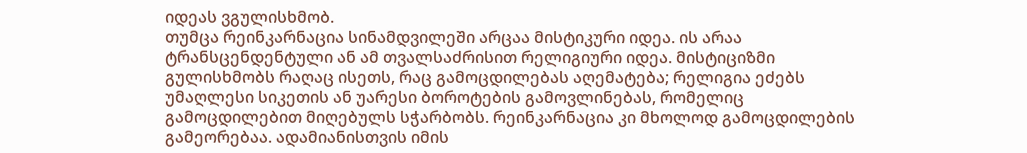იდეას ვგულისხმობ.
თუმცა რეინკარნაცია სინამდვილეში არცაა მისტიკური იდეა. ის არაა ტრანსცენდენტული ან ამ თვალსაძრისით რელიგიური იდეა. მისტიციზმი გულისხმობს რაღაც ისეთს, რაც გამოცდილებას აღემატება; რელიგია ეძებს უმაღლესი სიკეთის ან უარესი ბოროტების გამოვლინებას, რომელიც გამოცდილებით მიღებულს სჭარბობს. რეინკარნაცია კი მხოლოდ გამოცდილების გამეორებაა. ადამიანისთვის იმის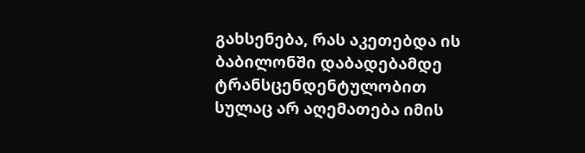გახსენება, რას აკეთებდა ის ბაბილონში დაბადებამდე ტრანსცენდენტულობით სულაც არ აღემათება იმის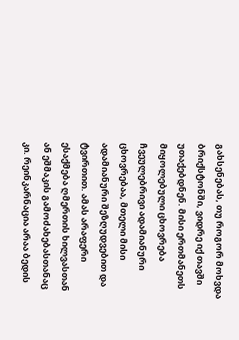გახსენებას, თუ როგორ მოხვდა ბრიქსტონში, ვიდრე იქ თავში უთაქებდნენ. მისი ერთმანეთს მიყოლებული ცხოვრება ჩვეულებრივი ადამიანური ცხოვრებაა, მთელი მისი ადამიანური შეზღუდვებით და ტვირთით. ამას არაფერი ესაქმება ღმერთის ხილვასთან ან ეშმაკის გამოძახებასთანაც კი. რეინკარნაცია არაა ბედის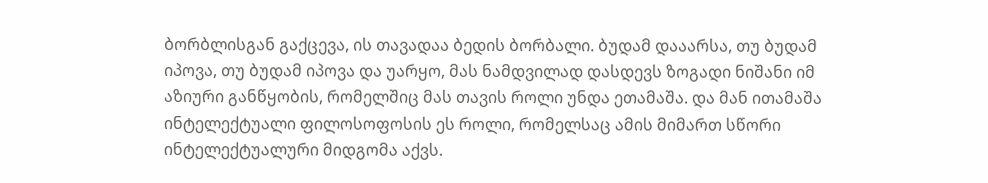ბორბლისგან გაქცევა, ის თავადაა ბედის ბორბალი. ბუდამ დააარსა, თუ ბუდამ იპოვა, თუ ბუდამ იპოვა და უარყო, მას ნამდვილად დასდევს ზოგადი ნიშანი იმ აზიური განწყობის, რომელშიც მას თავის როლი უნდა ეთამაშა. და მან ითამაშა ინტელექტუალი ფილოსოფოსის ეს როლი, რომელსაც ამის მიმართ სწორი ინტელექტუალური მიდგომა აქვს.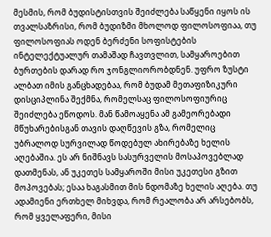მესმის, რომ ბუდისტისთვის შეიძლება საწყენი იყოს ის თვალსაზრისი, რომ ბუდიზმი მხოლოდ ფილოსოფიაა, თუ ფილოსოფიას ოდენ ბერძენი სოფისტების ინტელექტუალურ თამაშად ჩავთვლით, სამყაროებით ბურთების დარად რო ჯონგლიორობდნენ. უფრო ზუსტი ალბათ იმის განცხადებაა, რომ ბუდამ მეთაფიზიკური დისციპლინა შექმნა, რომელსაც ფილოსოფიურიც შეიძლება ეწოდოს. მან წამოაყენა ამ გამეორებადი მწუხარებისგან თავის დაღწევის გზა, რომელიც უბრალოდ სურვილად წოდებულ ახირებაზე ხელის აღებაშია. ეს არ ნიშნავს სასურველის მოსაპოვებლად დათმენას, ან უკეთეს სამყაროში მისი უკეთესი გზით მოპოვებას; ესაა ხაგასმით მის ნდომაზე ხელის აღება. თუ ადამიენი ერთხელ მიხვდა, რომ რეალობა არ არსებობს, რომ ყველაფერი, მისი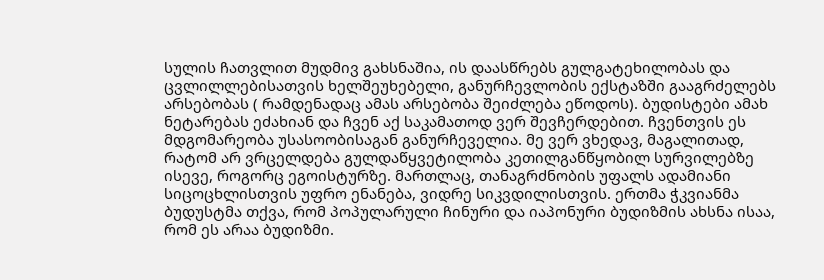სულის ჩათვლით მუდმივ გახსნაშია, ის დაასწრებს გულგატეხილობას და ცვლილლებისათვის ხელშეუხებელი, განურჩევლობის ექსტაზში გააგრძელებს არსებობას ( რამდენადაც ამას არსებობა შეიძლება ეწოდოს). ბუდისტები ამახ ნეტარებას ეძახიან და ჩვენ აქ საკამათოდ ვერ შევჩერდებით. ჩვენთვის ეს მდგომარეობა უსასოობისაგან განურჩეველია. მე ვერ ვხედავ, მაგალითად, რატომ არ ვრცელდება გულდაწყვეტილობა კეთილგანწყობილ სურვილებზე ისევე, როგორც ეგოისტურზე. მართლაც, თანაგრძნობის უფალს ადამიანი სიცოცხლისთვის უფრო ენანება, ვიდრე სიკვდილისთვის. ერთმა ჭკვიანმა ბუდუსტმა თქვა, რომ პოპულარული ჩინური და იაპონური ბუდიზმის ახსნა ისაა, რომ ეს არაა ბუდიზმი.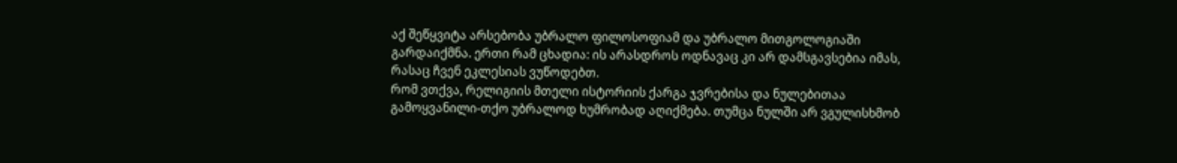აქ შეწყვიტა არსებობა უბრალო ფილოსოფიამ და უბრალო მითგოლოგიაში გარდაიქმნა. ერთი რამ ცხადია: ის არასდროს ოდნავაც კი არ დამსგავსებია იმას, რასაც ჩვენ ეკლესიას ვუწოდებთ.
რომ ვთქვა, რელიგიის მთელი ისტორიის ქარგა ჯვრებისა და ნულებითაა გამოყვანილი-თქო უბრალოდ ხუმრობად აღიქმება. თუმცა ნულში არ ვგულისხმობ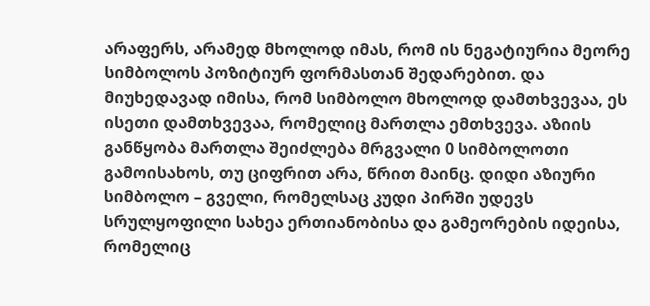არაფერს, არამედ მხოლოდ იმას, რომ ის ნეგატიურია მეორე სიმბოლოს პოზიტიურ ფორმასთან შედარებით. და მიუხედავად იმისა, რომ სიმბოლო მხოლოდ დამთხვევაა, ეს ისეთი დამთხვევაა, რომელიც მართლა ემთხვევა. აზიის განწყობა მართლა შეიძლება მრგვალი 0 სიმბოლოთი გამოისახოს, თუ ციფრით არა, წრით მაინც. დიდი აზიური სიმბოლო – გველი, რომელსაც კუდი პირში უდევს სრულყოფილი სახეა ერთიანობისა და გამეორების იდეისა, რომელიც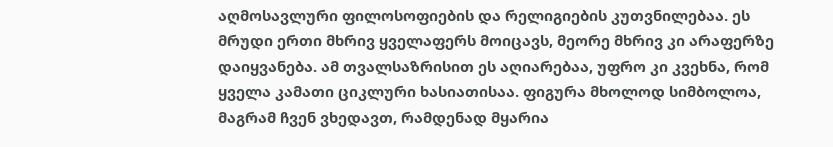აღმოსავლური ფილოსოფიების და რელიგიების კუთვნილებაა. ეს მრუდი ერთი მხრივ ყველაფერს მოიცავს, მეორე მხრივ კი არაფერზე დაიყვანება. ამ თვალსაზრისით ეს აღიარებაა, უფრო კი კვეხნა, რომ ყველა კამათი ციკლური ხასიათისაა. ფიგურა მხოლოდ სიმბოლოა, მაგრამ ჩვენ ვხედავთ, რამდენად მყარია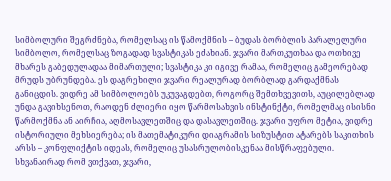სიმბოლური შეგრძნება, რომელსაც ის წამოქმნის – ბუდას ბორბლის პარალელური სიმბოლო, რომელსაც ზოგადად სვასტიკას ეძახიან. ჯვარი მართკუთხაა და ოთხივე მხარეს გაბედულადაა მიმართული; სვასტიკა კი იგივე რამაა, რომელიც გამეორებად მრუდს უბრუნდება. ეს დაგრეხილი ჯვარი რეალურად ბორბლად გარდაქმნას განიცდის. ვიდრე ამ სიმბოლოებს უკუვაგდებთ, როგორც შემთხვევითს, აუცილებლად უნდა გავიხსენოთ, რაოდენ ძლიერი იყო წარმოსახვის ინსტინქტი, რომელმაც ისისნი წარმოქმნა ან აირჩია, აღმოსავლეთშიც და დასავლეთშიც. ჯვარი უფრო მეტია, ვიდრე ისტორიული მეხსიერება; ის მათემატიკური დიაგრამის სიზუსტით ატარებს საკითხის არსს – კონფლიქტის იდეას, რომელიც უსასრულობისკენაა მისწრაფებული.
სხვანაირად რომ ვთქვათ, ჯვარი,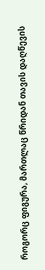როგორც ფიგურა, მართლაც წრიდან თავის დაღწევის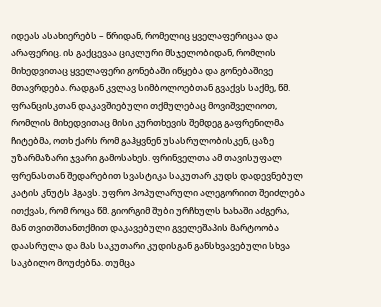იდეას ასახიერებს – წრიდან, რომელიც ყველაფერიცაა და არაფერიც. ის გაქცევაა ციკლური მსჯელობიდან, რომლის მიხედვითაც ყველაფერი გონებაში იწყება და გონებაშივე მთავრდება. რადგან კვლავ სიმბოლოებთან გვაქვს საქმე, წმ. ფრანცისკთან დაკავშიებული თქმულებაც მოვიშველიოთ, რომლის მიხედვითაც მისი კურთხევის შემდეგ გაფრენილმა ჩიტებმა, ოთხ ქარს რომ გაჰყვნენ უსასრულობისკენ, ცაზე უზარმაზარი ჯვარი გამოსახეს. ფრინველთა ამ თავისუფალ ფრენასთან შედარებით სვასტიკა საკუთარ კუდს დადევნებულ კატის კნუტს ჰგავს. უფრო პოპულარული ალეგორიით შეიძლება ითქვას, რომ როცა წმ. გიორგიმ შუბი ურჩხულს ხახაში აძგერა, მან თვითშთანთქმით დაკავებული გველეშაპის მარტოობა დაასრულა და მას საკუთარი კუდისგან განსხვავებული სხვა საკბილო მოუძებნა. თუმცა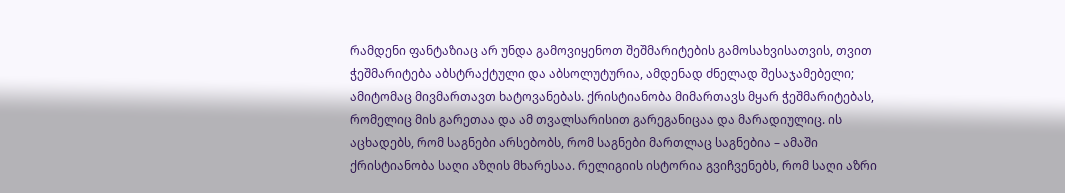რამდენი ფანტაზიაც არ უნდა გამოვიყენოთ შეშმარიტების გამოსახვისათვის, თვით ჭეშმარიტება აბსტრაქტული და აბსოლუტურია, ამდენად ძნელად შესაჯამებელი; ამიტომაც მივმართავთ ხატოვანებას. ქრისტიანობა მიმართავს მყარ ჭეშმარიტებას, რომელიც მის გარეთაა და ამ თვალსარისით გარეგანიცაა და მარადიულიც. ის აცხადებს, რომ საგნები არსებობს, რომ საგნები მართლაც საგნებია – ამაში ქრისტიანობა საღი აზღის მხარესაა. რელიგიის ისტორია გვიჩვენებს, რომ საღი აზრი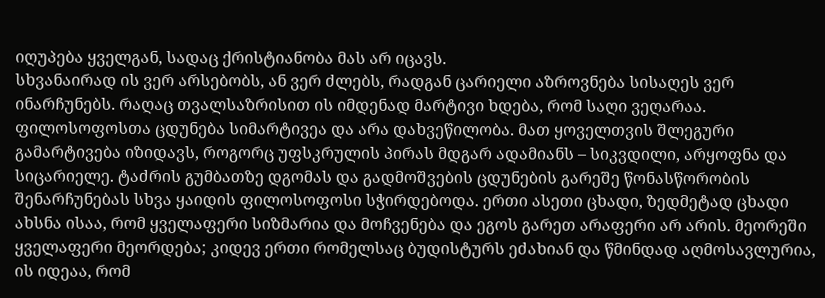იღუპება ყველგან, სადაც ქრისტიანობა მას არ იცავს.
სხვანაირად ის ვერ არსებობს, ან ვერ ძლებს, რადგან ცარიელი აზროვნება სისაღეს ვერ ინარჩუნებს. რაღაც თვალსაზრისით ის იმდენად მარტივი ხდება, რომ საღი ვეღარაა. ფილოსოფოსთა ცდუნება სიმარტივეა და არა დახვეწილობა. მათ ყოველთვის შლეგური გამარტივება იზიდავს, როგორც უფსკრულის პირას მდგარ ადამიანს – სიკვდილი, არყოფნა და სიცარიელე. ტაძრის გუმბათზე დგომას და გადმოშვების ცდუნების გარეშე წონასწორობის შენარჩუნებას სხვა ყაიდის ფილოსოფოსი სჭირდებოდა. ერთი ასეთი ცხადი, ზედმეტად ცხადი ახსნა ისაა, რომ ყველაფერი სიზმარია და მოჩვენება და ეგოს გარეთ არაფერი არ არის. მეორეში ყველაფერი მეორდება; კიდევ ერთი რომელსაც ბუდისტურს ეძახიან და წმინდად აღმოსავლურია, ის იდეაა, რომ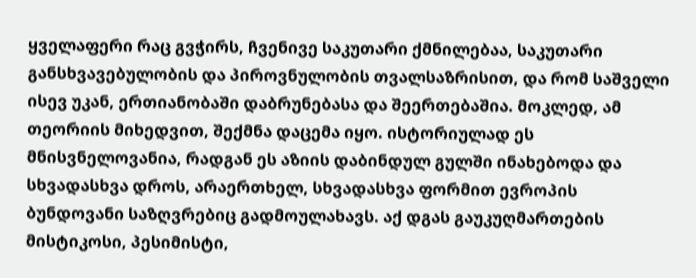ყველაფერი რაც გვჭირს, ჩვენივე საკუთარი ქმნილებაა, საკუთარი განსხვავებულობის და პიროვნულობის თვალსაზრისით, და რომ საშველი ისევ უკან, ერთიანობაში დაბრუნებასა და შეერთებაშია. მოკლედ, ამ თეორიის მიხედვით, შექმნა დაცემა იყო. ისტორიულად ეს მნისვნელოვანია, რადგან ეს აზიის დაბინდულ გულში ინახებოდა და სხვადასხვა დროს, არაერთხელ, სხვადასხვა ფორმით ევროპის ბუნდოვანი საზღვრებიც გადმოულახავს. აქ დგას გაუკუღმართების მისტიკოსი, პესიმისტი,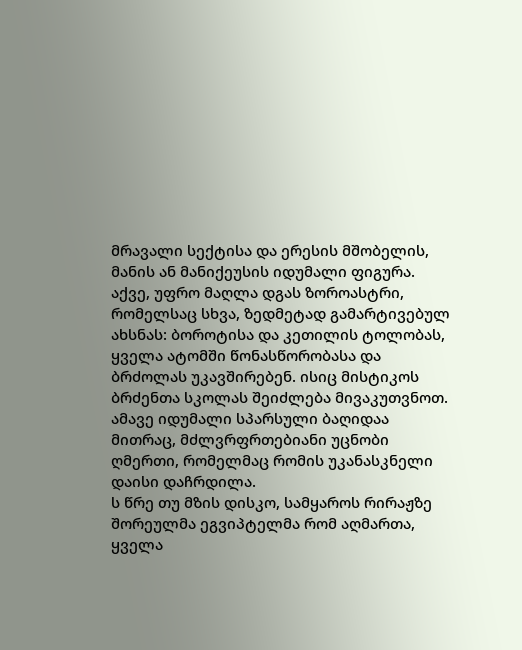მრავალი სექტისა და ერესის მშობელის, მანის ან მანიქეუსის იდუმალი ფიგურა. აქვე, უფრო მაღლა დგას ზოროასტრი, რომელსაც სხვა, ზედმეტად გამარტივებულ ახსნას: ბოროტისა და კეთილის ტოლობას, ყველა ატომში წონასწორობასა და ბრძოლას უკავშირებენ. ისიც მისტიკოს ბრძენთა სკოლას შეიძლება მივაკუთვნოთ. ამავე იდუმალი სპარსული ბაღიდაა მითრაც, მძლვრფრთებიანი უცნობი ღმერთი, რომელმაც რომის უკანასკნელი დაისი დაჩრდილა.
ს წრე თუ მზის დისკო, სამყაროს რირაჟზე შორეულმა ეგვიპტელმა რომ აღმართა, ყველა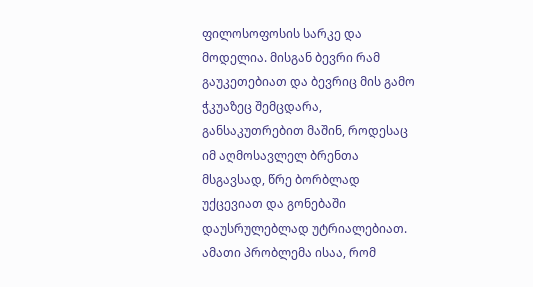ფილოსოფოსის სარკე და მოდელია. მისგან ბევრი რამ გაუკეთებიათ და ბევრიც მის გამო ჭკუაზეც შემცდარა, განსაკუთრებით მაშინ, როდესაც იმ აღმოსავლელ ბრენთა მსგავსად, წრე ბორბლად უქცევიათ და გონებაში დაუსრულებლად უტრიალებიათ. ამათი პრობლემა ისაა, რომ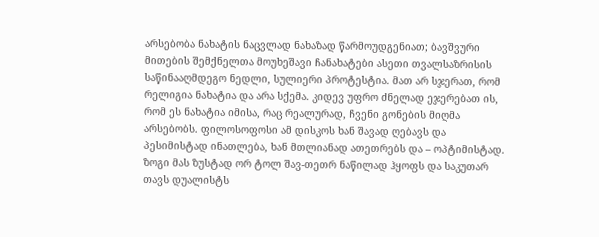არსებობა ნახატის ნაცვლად ნახაზად წარმოუდგენიათ; ბავშვური მითების შემქნელთა მოუხეშავი ჩანახატები ასეთი თვალსაზრისის საწინააღმდეგო ნედლი, სულიერი პროტესტია. მათ არ სჯერათ, რომ რელიგია ნახატია და არა სქემა. კიდევ უფრო ძნელად ეჯერებათ ის, რომ ეს ნახატია იმისა, რაც რეალურად, ჩვენი გონების მიღმა არსებობს. ფილოსოფოსი ამ დისკოს ხან შავად ღებავს და პესიმისტად ინათლება, ხან მთლიანად ათეთრებს და – ოპტიმისტად. ზოგი მას ზუსტად ორ ტოლ შავ-თეთრ ნაწილად ჰყოფს და საკუთარ თავს დუალისტს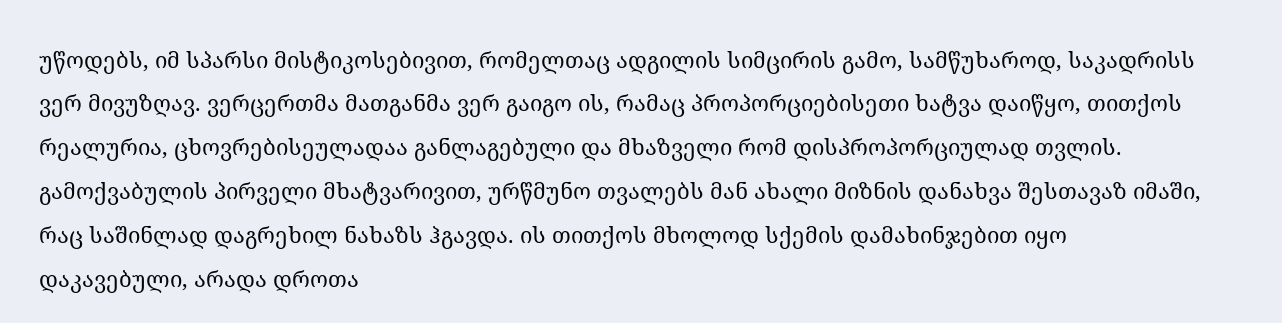უწოდებს, იმ სპარსი მისტიკოსებივით, რომელთაც ადგილის სიმცირის გამო, სამწუხაროდ, საკადრისს ვერ მივუზღავ. ვერცერთმა მათგანმა ვერ გაიგო ის, რამაც პროპორციებისეთი ხატვა დაიწყო, თითქოს რეალურია, ცხოვრებისეულადაა განლაგებული და მხაზველი რომ დისპროპორციულად თვლის. გამოქვაბულის პირველი მხატვარივით, ურწმუნო თვალებს მან ახალი მიზნის დანახვა შესთავაზ იმაში, რაც საშინლად დაგრეხილ ნახაზს ჰგავდა. ის თითქოს მხოლოდ სქემის დამახინჯებით იყო დაკავებული, არადა დროთა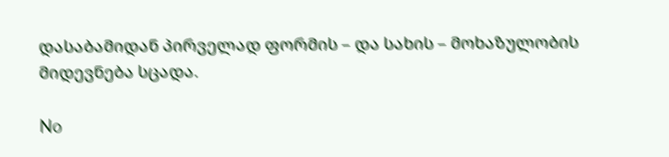დასაბამიდან პირველად ფორმის – და სახის – მოხაზულობის მიდევნება სცადა.

No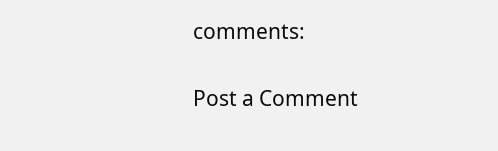comments:

Post a Comment